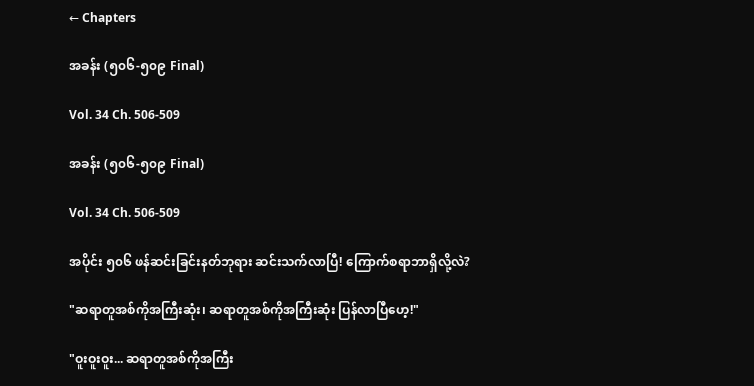← Chapters

အခန်း (၅၀၆-၅၀၉ Final)

Vol. 34 Ch. 506-509

အခန်း (၅၀၆-၅၀၉ Final)

Vol. 34 Ch. 506-509

အပိုင်း ၅၀၆ ဖန်ဆင်းခြင်းနတ်ဘုရား ဆင်းသက်လာပြီ! ကြောက်စရာဘာရှိလို့လဲ?

"ဆရာတူအစ်ကိုအကြီးဆုံး၊ ဆရာတူအစ်ကိုအကြီးဆုံး ပြန်လာပြီဟေ့!"

"ဝူးဝူးဝူး... ဆရာတူအစ်ကိုအကြီး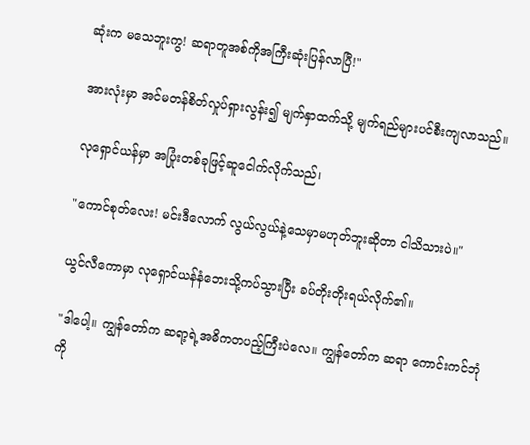ဆုံးက မသေဘူးကွ! ဆရာတူအစ်ကိုအကြီးဆုံးပြန်လာပြီ!"

အားလုံးမှာ အင်မတန်စိတ်လှုပ်ရှားလွန်း၍ မျက်နှာထက်သို့ မျက်ရည်များပင်စီးကျလာသည်။

လုရှောင်ယန်မှာ အပြုံးတစ်ခုဖြင့်ဆူငေါက်လိုက်သည်၊

"ကောင်စုတ်လေး! မင်းဒီလောက် လွယ်လွယ်နဲ့သေမှာမဟုတ်ဘူးဆိုတာ ငါသိသားပဲ။"

ယွင်လီကောမှာ လုရှောင်ယန်နံဘေးသို့ကပ်သွားပြီး ခပ်တိုးတိုးရယ်လိုက်၏။

"ဒါပေါ့။ ကျွန်တော်က ဆရာ့ရဲ့အဓိကတပည့်ကြီးပဲလေ။ ကျွန်တော်က ဆရာ ကောင်းကင်ဘုံကို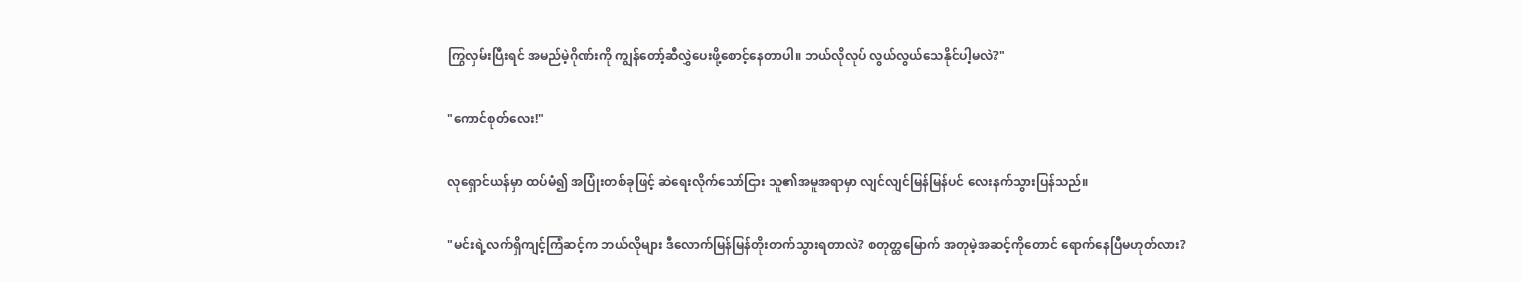ကြွလှမ်းပြီးရင် အမည်မဲ့ဂိုဏ်းကို ကျွန်တော့်ဆီလွှဲပေးဖို့စောင့်နေတာပါ။ ဘယ်လိုလုပ် လွယ်လွယ်သေနိုင်ပါ့မလဲ?"

"ကောင်စုတ်လေး!"

လုရှောင်ယန်မှာ ထပ်မံ၍ အပြုံးတစ်ခုဖြင့် ဆဲရေးလိုက်သော်ငြား သူ၏အမူအရာမှာ လျင်လျင်မြန်မြန်ပင် လေးနက်သွားပြန်သည်။

"မင်းရဲ့လက်ရှိကျင့်ကြံဆင့်က ဘယ်လိုများ ဒီလောက်မြန်မြန်တိုးတက်သွားရတာလဲ? စတုတ္ထမြောက် အတုမဲ့အဆင့်ကိုတောင် ရောက်နေပြီမဟုတ်လား?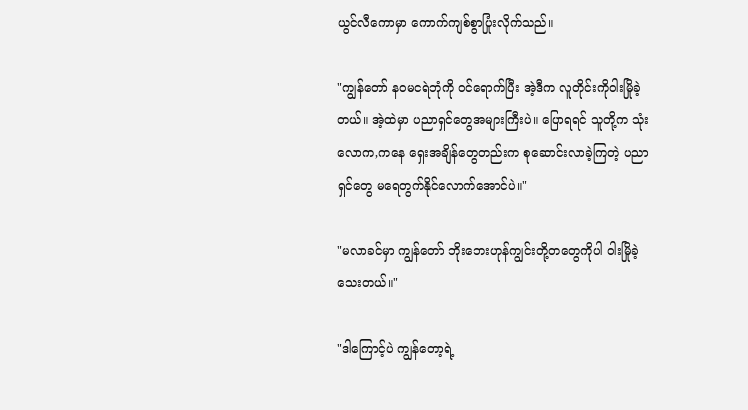ယွင်လီကောမှာ ကောက်ကျစ်စွာပြုံးလိုက်သည်။

"ကျွန်တော် နဝမငရဲဘုံကို ဝင်ရောက်ပြီး အဲ့ဒီက လူတိုင်းကိုဝါးမြိုခဲ့တယ်။ အဲ့ထဲမှာ ပညာရှင်တွေအများကြီးပဲ။ ပြောရရင် သူတို့က သုံးလောက,ကနေ ရှေးအချိန်တွေတည်းက စုဆောင်းလာခဲ့ကြတဲ့ ပညာရှင်တွေ မရေတွက်နိုင်လောက်အောင်ပဲ။"

"မလာခင်မှာ ကျွန်တော် ဘိုးဘေးဟုန်ကျွင်းတို့တတွေကိုပါ ဝါးမြိုခဲ့သေးတယ်။"

"ဒါကြောင့်ပဲ ကျွန်တော့ရဲ့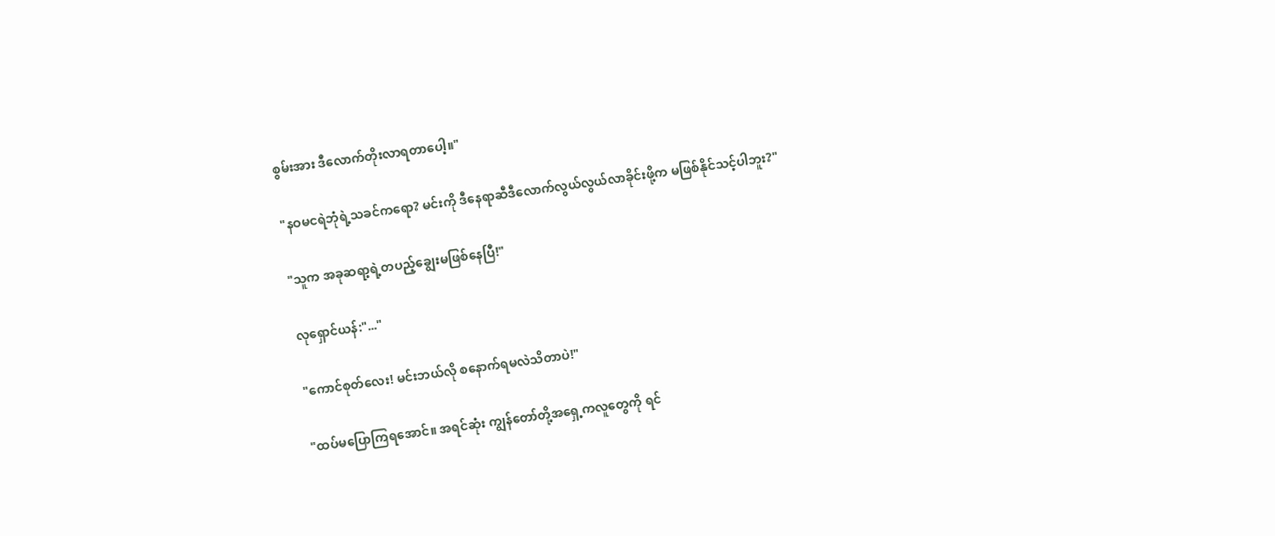စွမ်းအား ဒီလောက်တိုးလာရတာပေါ့။"

"နဝမငရဲဘုံရဲ့သခင်ကရော? မင်းကို ဒီနေရာဆီဒီလောက်လွယ်လွယ်လာခိုင်းဖို့က မဖြစ်နိုင်သင့်ပါဘူး?"

"သူက အခုဆရာ့ရဲ့တပည့်ချွေးမဖြစ်နေပြီ!"

လုရှောင်ယန်:"..."

"ကောင်စုတ်‌လေး! မင်းဘယ်လို စနောက်ရမလဲသိတာပဲ!"

"ထပ်မပြောကြရအောင်။ အရင်ဆုံး ကျွန်တော်တို့အရှေ့ကလူတွေကို ရင်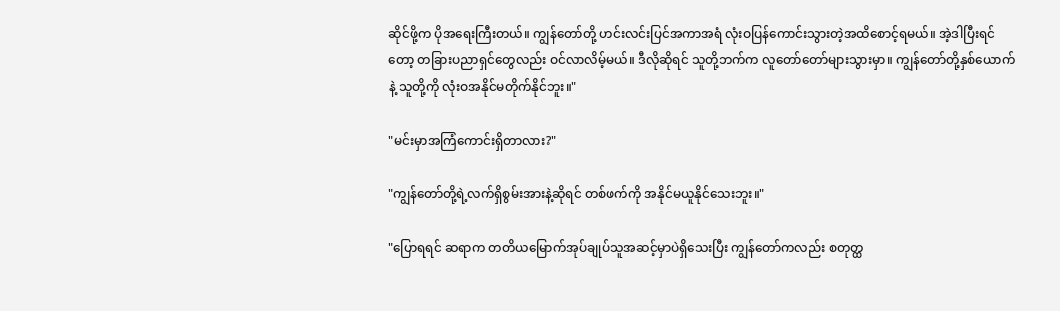ဆိုင်ဖို့က ပိုအရေးကြီးတယ်။ ကျွန်တော်တို့ ဟင်းလင်းပြင်အကာအရံ လုံးဝပြန်ကောင်းသွားတဲ့အထိစောင့်ရမယ်။ အဲ့ဒါပြီးရင်တော့ တခြားပညာရှင်တွေလည်း ဝင်လာလိမ့်မယ်။ ဒီလိုဆိုရင် သူတို့ဘက်က လူတော်တော်များသွားမှာ။ ကျွန်တော်တို့နှစ်ယောက်နဲ့ သူတို့ကို လုံးဝအနိုင်မတိုက်နိုင်ဘူး။"

"မင်းမှာအကြံကောင်းရှိတာလား?"

"ကျွန်တော်တို့ရဲ့လက်ရှိစွမ်းအားနဲ့ဆိုရင် တစ်ဖက်ကို အနိုင်မယူနိုင်သေးဘူး။"

"ပြောရရင် ဆရာက တတိယမြောက်အုပ်ချုပ်သူအဆင့်မှာပဲရှိသေးပြီး ကျွန်တော်ကလည်း စတုတ္ထ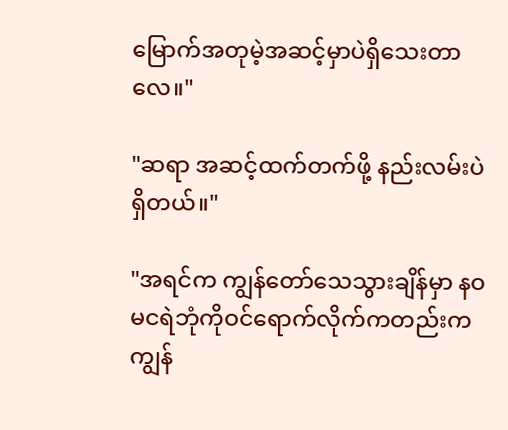မြောက်အတုမဲ့အဆင့်မှာပဲရှိသေးတာလေ။"

"ဆရာ အဆင့်ထက်တက်ဖို့ နည်းလမ်းပဲရှိ‌တယ်။"

"အရင်က ကျွန်တော်သေသွားချိန်မှာ နဝမငရဲဘုံကိုဝင်ရောက်လိုက်ကတည်းက ကျွန်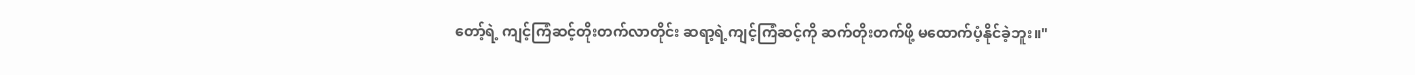တော့်ရဲ့ ကျင့်ကြံဆင့်တိုးတက်လာတိုင်း ဆရာ့ရဲ့ကျင့်ကြံဆင့်ကို ဆက်တိုးတက်ဖို့ မထောက်ပံ့နိုင်ခဲ့ဘူး။"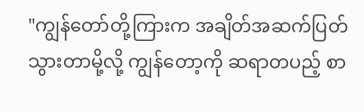"ကျွန်တော်တို့ကြားက အချိတ်အဆက်ပြတ်သွားတာမို့လို့ ကျွန်တော့ကို ဆရာတပည့် စာ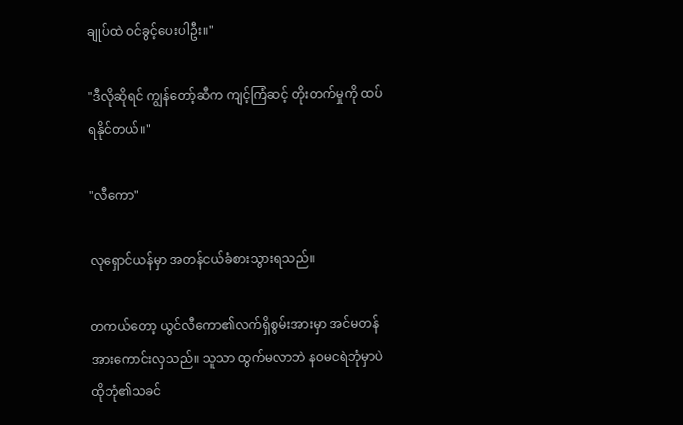ချုပ်ထဲ ဝင်ခွင့်ပေးပါဦး။"

"ဒီလိုဆိုရင် ကျွန်တော့်ဆီက ကျင့်ကြံဆင့် တိုးတက်မှုကို ထပ်ရနိုင်တယ်။"

"လီကော"

လုရှောင်ယန်မှာ အတန်ငယ်ခံစားသွားရသည်။

တကယ်တော့ ယွင်လီကော၏လက်ရှိစွမ်းအားမှာ အင်မတန်အားကောင်းလှသည်။ သူသာ ထွက်မလာဘဲ နဝမငရဲဘုံမှာပဲ ထိုဘုံ၏သခင်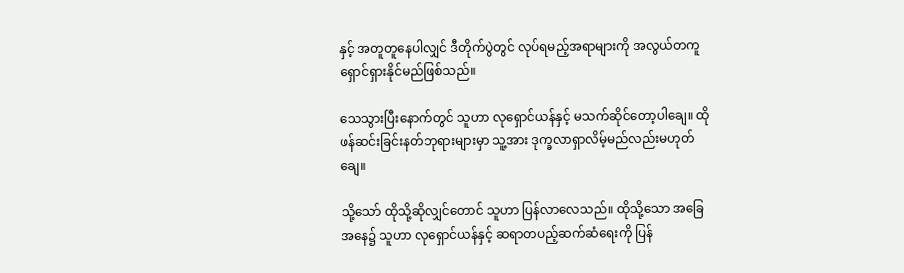နှင့် အတူတူနေပါလျှင် ဒီတိုက်ပွဲတွင် လုပ်ရမည့်အရာများကို အလွယ်တကူရှောင်ရှားနိုင်မည်ဖြစ်သည်။

သေသွားပြီးနောက်တွင် သူဟာ လုရှောင်ယန်နှင့် မသက်ဆိုင်တော့ပါချေ။ ထို ဖန်ဆင်းခြင်းနတ်ဘုရားများမှာ သူ့အား ဒုက္ခလာရှာလိမ့်မည်လည်းမဟုတ်ချေ။

သို့သော် ထိုသို့ဆိုလျှင်တောင် သူဟာ ပြန်လာလေသည်။ ထိုသို့သော အခြေအနေ၌ သူဟာ လုရှောင်ယန်နှင့် ဆရာတပည့်ဆက်ဆံရေးကို ပြန်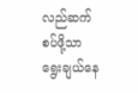လည်ဆက်စပ်ဖို့သာ ရွေးချယ်နေ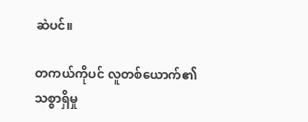ဆဲပင်။

တကယ်ကိုပင် လူတစ်ယောက်၏ သစ္စာရှိမှု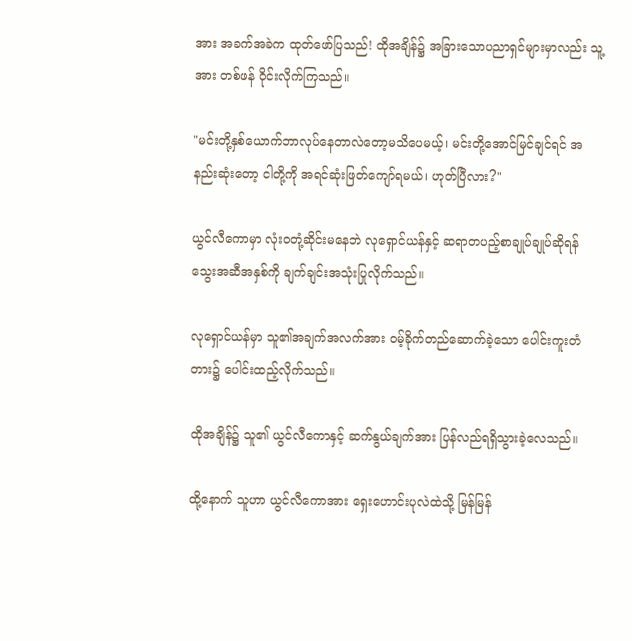အား အခက်အခဲက ထုတ်ဖော်ပြသည်! ထိုအချိန်၌ အခြားသောပညာရှင်များမှာလည်း သူ့အား တစ်ဖန် ဝိုင်းလိုက်ကြသည်။

"မင်းတို့နှစ်ယောက်ဘာလုပ်နေတာလဲတော့မသိပေမယ့်၊ မင်းတို့အောင်မြင်ချင်ရင် အနည်းဆုံးတော့ ငါတို့ကို အရင်ဆုံးဖြတ်ကျော်ရမယ်၊ ဟုတ်ပြီလား?"

ယွင်လီကောမှာ လုံးဝတုံ့ဆိုင်းမနေဘဲ လုရှောင်ယန်နှင့် ဆရာတပည့်စာချုပ်ချုပ်ဆိုရန် သွေးအဆီအနှစ်ကို ချက်ချင်းအသုံးပြုလိုက်သည်။

လုရှောင်ယန်မှာ သူ၏အချက်အလက်အား ဝမ့်ခိုက်တည်ဆောက်ခဲ့သော ပေါင်းကူးတံတား၌ ပေါင်းထည့်လိုက်သည်။

ထိုအချိန်၌ သူ၏ ယွင်လီကောနှင့် ဆက်နွယ်ချက်အား ပြန်လည်ရရှိသွားခဲ့လေသည်။

ထို့နောက် သူဟာ ယွင်လီကောအား ရှေးဟောင်းပုလဲထဲသို့ မြန်မြန်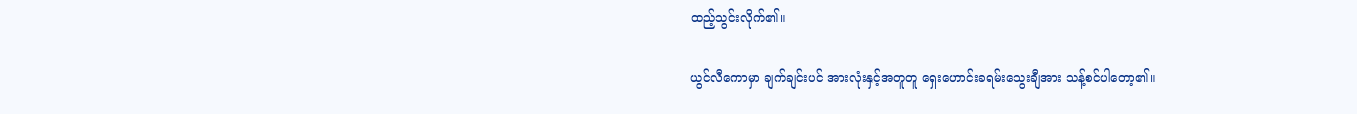ထည့်သွင်းလိုက်၏။

ယွင်လီကောမှာ ချက်ချင်းပင် အားလုံးနှင့်အတူတူ ရှေးဟောင်းခရမ်းသွေးချီအား သန့်စင်ပါတော့၏။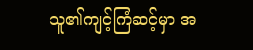သူ၏ကျင့်ကြံဆင့်မှာ အ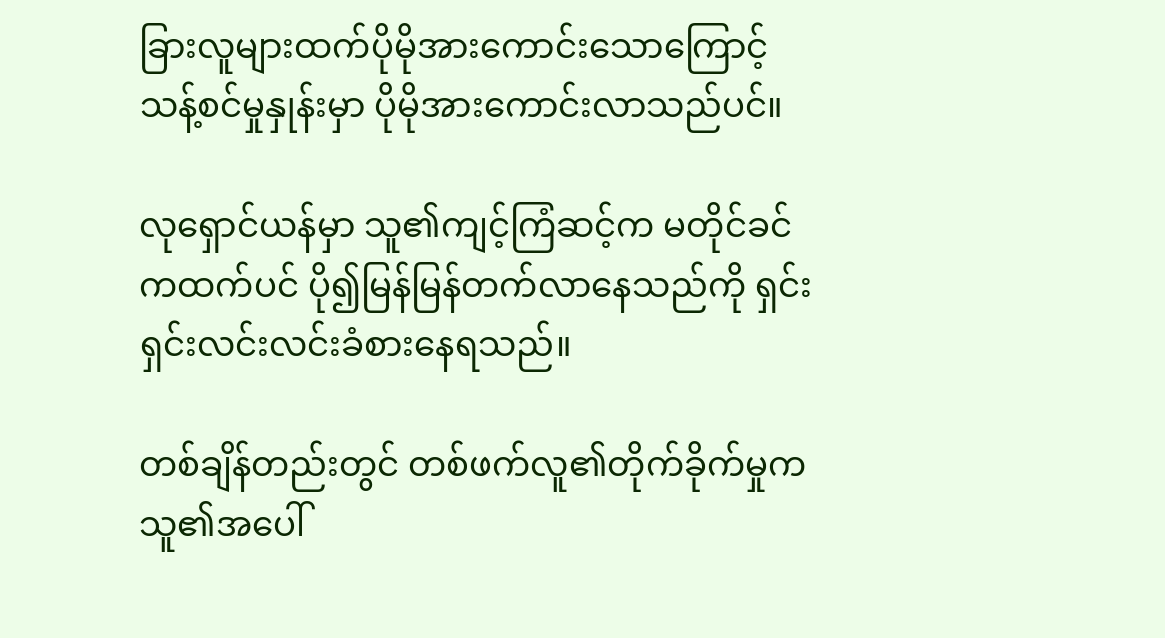ခြားလူများထက်ပိုမိုအားကောင်းသောကြောင့် သန့်စင်မှုနှုန်းမှာ ပိုမိုအားကောင်းလာသည်ပင်။

လုရှောင်ယန်မှာ သူ၏ကျင့်ကြံဆင့်က မတိုင်ခင်ကထက်ပင် ပို၍မြန်မြန်တက်လာနေသည်ကို ရှင်းရှင်းလင်းလင်းခံစားနေရသည်။

တစ်ချိန်တည်းတွင် တစ်ဖက်လူ၏တိုက်ခိုက်မှုက သူ၏အပေါ်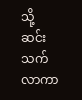သို့ဆင်းသက်လာကာ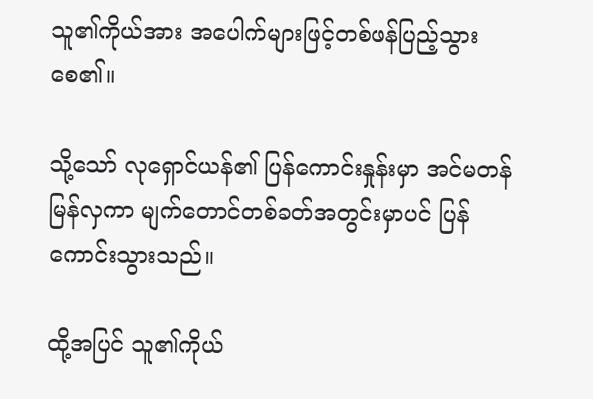သူ၏ကိုယ်အား အပေါက်များဖြင့်တစ်ဖန်ပြည့်သွားစေ၏။

သို့သော် လုရှောင်ယန်၏ ပြန်ကောင်းနှုန်းမှာ အင်မတန်မြန်လှကာ မျက်တောင်တစ်ခတ်အတွင်းမှာပင် ပြန်ကောင်းသွားသည်။

ထို့အပြင် သူ၏ကိုယ်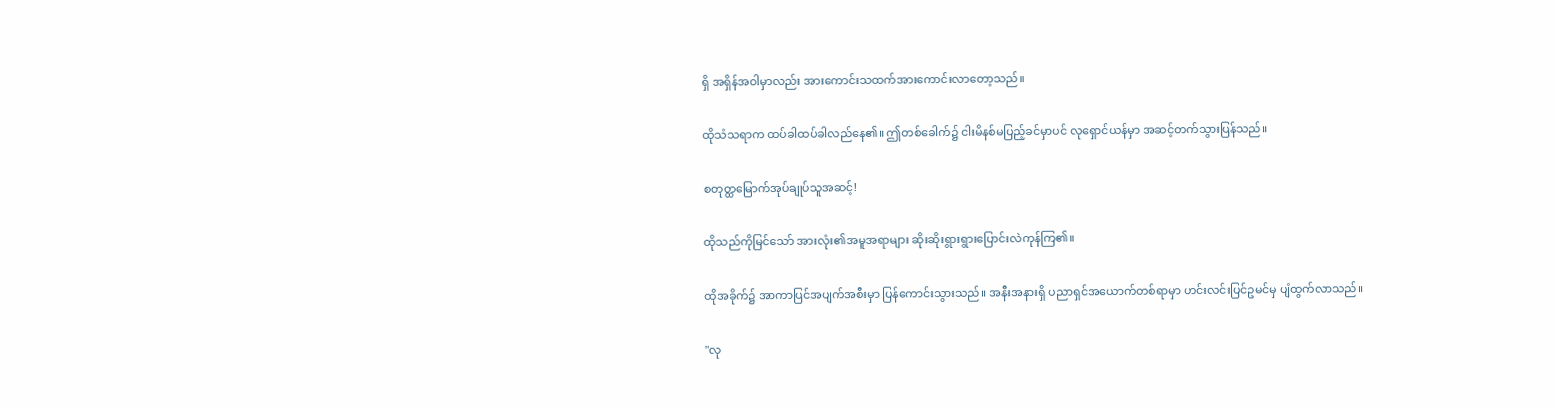ရှိ ‌အရှိန်အဝါမှာလည်း အားကောင်းသထက်အားကောင်းလာတော့သည်။

ထိုသံသရာက ထပ်ခါထပ်ခါလည်နေ၏။ ဤတစ်ခေါက်၌ ငါးမိနစ်မပြည့်ခင်မှာပင် လုရှောင်ယန်မှာ အဆင့်တက်သွားပြန်သည်။

စတုတ္ထမြောက်အုပ်ချုပ်သူအဆင့်!

ထိုသည်ကိုမြင်သော် အားလုံး၏အမူအရာများ ဆိုးဆိုးရွားရွားပြောင်းလဲကုန်ကြ၏။

ထိုအခိုက်၌ အာကာပြင်အပျက်အစီးမှာ ပြန်ကောင်းသွားသည်။ အနီးအနားရှိ ပညာရှင်အယောက်တစ်ရာမှာ ဟင်းလင်းပြင်ဥမင်မှ ပျံထွက်လာသည်။

"လု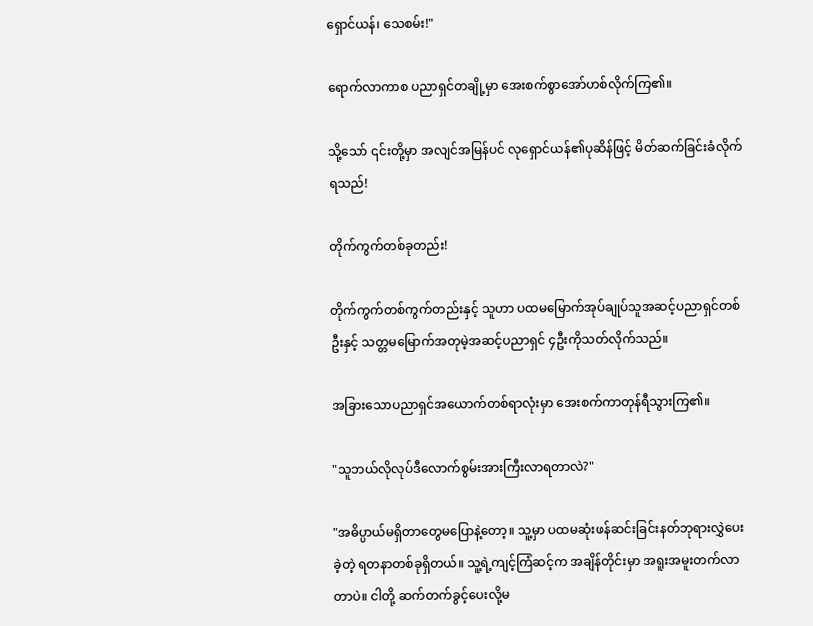ရှောင်ယန်၊ သေစမ်း!"

ရောက်လာကာစ ပညာရှင်တချို့မှာ အေးစက်စွာအော်ဟစ်လိုက်ကြ၏။

သို့သော် ၎င်းတို့မှာ အလျင်အမြန်ပင် လုရှောင်ယန်၏ပုဆိန်ဖြင့် မိတ်ဆက်ခြင်းခံလိုက်ရသည်!

တိုက်ကွက်တစ်ခုတည်း!

တိုက်ကွက်တစ်ကွက်တည်းနှင့် သူဟာ ပထမ‌မြောက်အုပ်ချုပ်သူအဆင့်ပညာရှင်တစ်ဦးနှင့် သတ္တမမြောက်အတုမဲ့အဆင့်ပညာရှင် ၄ဦးကိုသတ်လိုက်သည်။

အခြားသောပညာရှင်အယောက်တစ်ရာလုံးမှာ အေးစက်ကာတုန်ရီသွားကြ၏။

"သူဘယ်လိုလုပ်ဒီလောက်စွမ်းအားကြီးလာရတာလဲ?"

"အဓိပ္ပာယ်မရှိတာတွေမပြောနဲ့တော့။ သူ့မှာ ပထမဆုံးဖန်ဆင်းခြင်းနတ်ဘုရား‌လွှဲပေးခဲ့တဲ့ ရတနာတစ်ခုရှိတယ်။ သူ့ရဲ့ကျင့်ကြံဆင့်က အချိန်တိုင်းမှာ အရူးအမူးတက်လာတာပဲ။ ငါတို့ ဆက်တက်ခွင့်ပေးလို့မ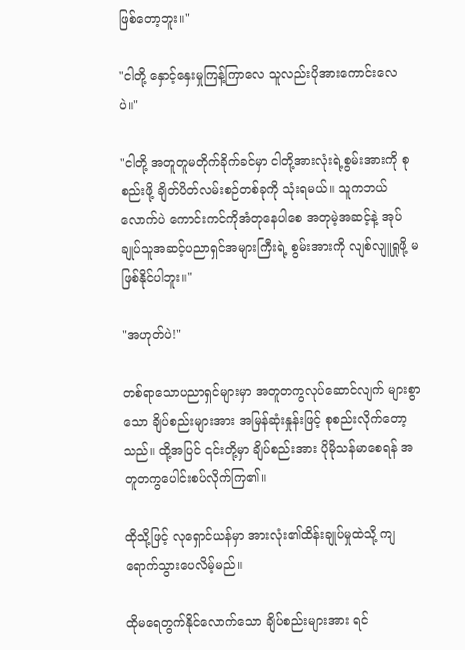ဖြစ်တော့ဘူး။"

"ငါတို့ နှောင့်နှေးမှုကြန့်ကြာလေ သူလည်းပိုအားကောင်းလေပဲ။"

"ငါတို့ အတူတူမတိုက်ခိုက်ခင်မှာ ငါတို့အားလုံးရဲ့စွမ်းအားကို စုစည်းဖို့ ချိတ်ပိတ်လမ်းစဉ်တစ်ခုကို သုံးရမယ်။ သူကဘယ်လောက်ပဲ ကောင်းကင်ကိုအံတုနေပါစေ အတုမဲ့အဆင့်နဲ့ အုပ်ချုပ်သူအဆင့်ပညာရှင်အများကြီးရဲ့ စွမ်းအားကို လျစ်လျူရှုဖို့ မဖြစ်နိုင်ပါဘူး။"

"အဟုတ်ပဲ!"

တစ်ရာသောပညာရှင်များမှာ အတူတကွလုပ်ဆောင်လျက် များစွာသော ချိပ်စည်းများအား အမြန်ဆုံးနှုန်းဖြင့် စုစည်းလိုက်တော့သည်။ ထို့အပြင် ၎င်းတို့မှာ ချိပ်စည်းအား ပိုမိုသန်မာစေရန် အတူတကွပေါင်းစပ်လိုက်ကြ၏။

ထိုသို့ဖြင့် လုရှောင်ယန်မှာ အားလုံး၏ထိန်းချုပ်မှုထဲသို့ ကျရောက်သွားပေလိမ့်မည်။

ထိုမရေတွက်နိုင်လောက်သော ချိပ်စည်းများအား ရင်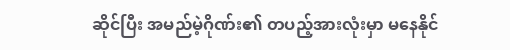ဆိုင်ပြီး အမည်မဲ့ဂိုဏ်း၏ တပည့်အားလုံးမှာ မနေနိုင်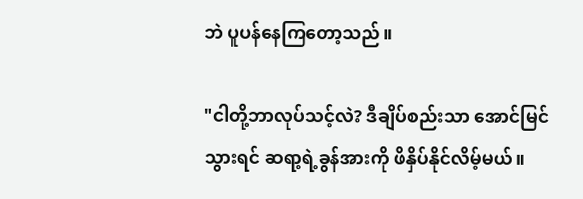ဘဲ ပူပန်နေကြတော့သည်။

"ငါတို့ဘာလုပ်သင့်လဲ? ဒီချိပ်စည်းသာ အောင်မြင်သွားရင် ဆရာ့ရဲ့ခွန်အားကို ဖိနှိပ်နိုင်လိမ့်မယ်။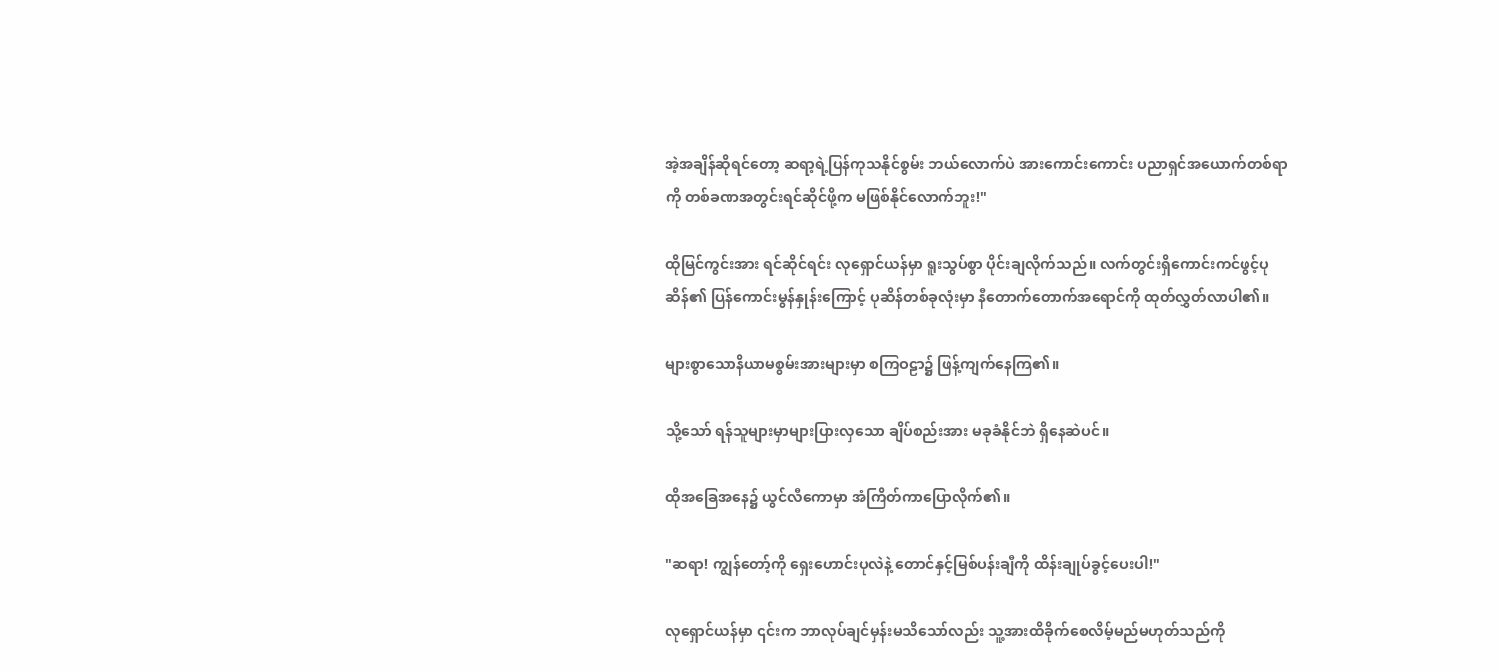အဲ့အချိန်ဆိုရင်တော့ ဆရာ့ရဲ့ပြန်ကုသနိုင်စွမ်း ဘယ်လောက်ပဲ အားကောင်းကောင်း ပညာရှင်‌အယောက်တစ်ရာကို တစ်ခဏအတွင်းရင်ဆိုင်ဖို့က မဖြစ်နိုင်လောက်ဘူး!"

ထိုမြင်ကွင်းအား ရင်ဆိုင်ရင်း လုရှောင်ယန်မှာ ရူးသွပ်စွာ ပိုင်းချလိုက်သည်။ လက်တွင်းရှိကောင်းကင်ဖွင့်ပုဆိန်၏ ပြန်ကောင်းမွန်နှုန်းကြောင့် ပုဆိန်တစ်ခုလုံးမှာ နီတောက်တောက်အရောင်ကို ထုတ်လွှတ်လာပါ၏။

များစွာသောနိယာမစွမ်းအားများမှာ စကြဝဠာ၌ ဖြန့်ကျက်နေကြ၏။

သို့သော် ရန်သူများမှာများပြားလှသော ချိပ်စည်းအား မခုခံနိုင်ဘဲ ရှိနေဆဲပင်။

ထိုအခြေ‌အနေ၌ ယွင်လီကောမှာ အံကြိတ်ကာပြောလိုက်၏။

"ဆရာ! ကျွန်တော့်ကို ရှေးဟောင်းပုလဲနဲ့ တောင်နှင့်မြစ်ပန်းချီကို ထိန်းချုပ်ခွင့်ပေးပါ!"

လုရှောင်ယန်မှာ ၎င်းက ဘာလုပ်ချင်မှန်းမသိသော်လည်း သူ့အားထိခိုက်စေလိမ့်မည်မဟုတ်သည်ကို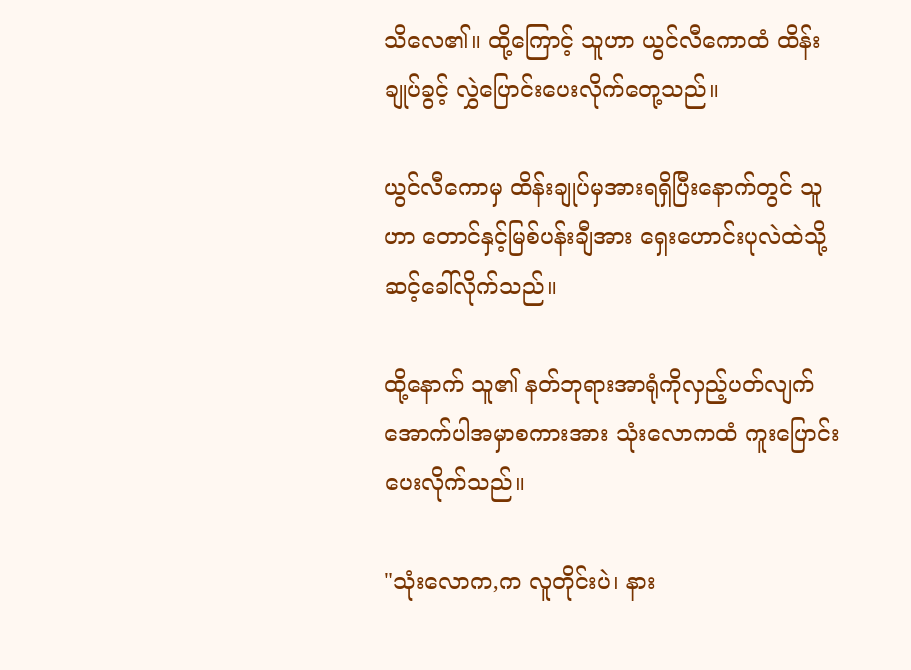သိလေ၏။ ထို့ကြောင့် သူဟာ ယွင်လီကောထံ ထိန်းချုပ်ခွင့် လွှဲပြောင်းပေးလိုက်တေု့သည်။

ယွင်လီကောမှ ထိန်းချုပ်မှအားရရှိပြီးနောက်တွင် သူဟာ တောင်နှင့်မြစ်ပန်းချီအား ရှေးဟောင်းပုလဲထဲသို့ ဆင့်ခေါ်လိုက်သည်။

ထို့နောက် သူ၏ နတ်ဘုရားအာရုံကိုလှည့်ပတ်လျက် အောက်ပါအမှာစကားအား သုံးလောကထံ ကူးပြောင်းပေးလိုက်သည်။

"သုံးလောက,က လူတိုင်းပဲ၊ နား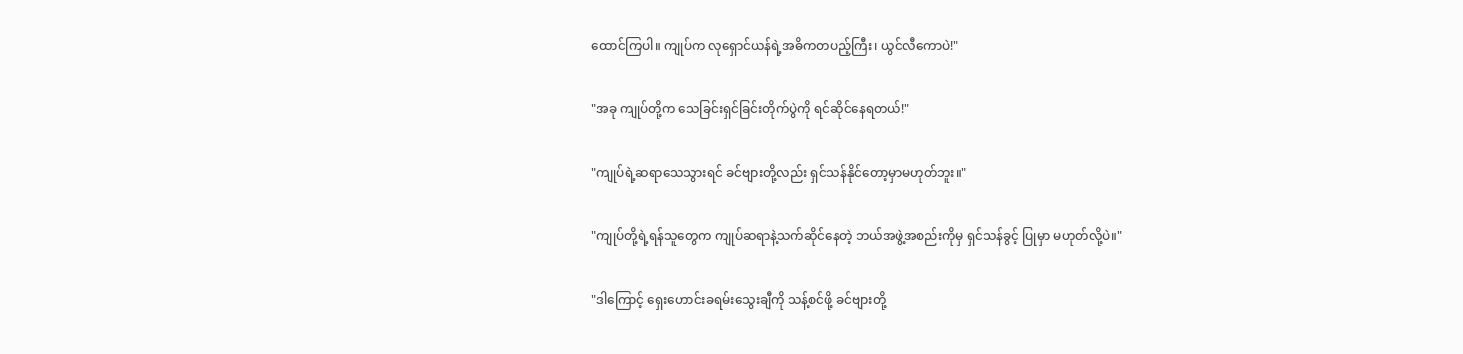ထောင်ကြပါ။ ကျုပ်က လုရှောင်ယန်ရဲ့အဓိကတပည့်ကြီး၊ ယွင်လီကောပဲ!"

"အခု ကျုပ်တို့က သေခြင်းရှင်ခြင်းတိုက်ပွဲကို ရင်ဆိုင်နေရတယ်!"

"ကျုပ်ရဲ့ဆရာသေသွားရင် ခင်ဗျားတို့လည်း ရှင်သန်နိုင်တော့မှာမဟုတ်ဘူး။"

"ကျုပ်တို့ရဲ့ရန်သူတွေက ကျုပ်ဆရာနဲ့သက်ဆိုင်နေတဲ့ ဘယ်အဖွဲ့အစည်းကိုမှ ရှင်သန်ခွင့် ပြုမှာ မဟုတ်လို့ပဲ။"

"ဒါကြောင့် ရှေး‌ဟောင်းခရမ်းသွေးချီကို သန့်စင်ဖို့ ခင်ဗျားတို့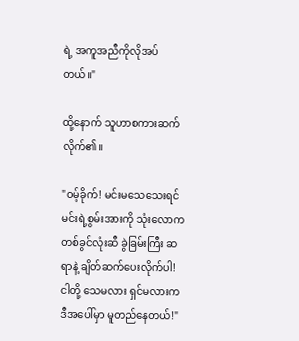ရဲ့ အကူအညီကိုလိုအပ်တယ်။"

ထို့နောက် သူဟာစကားဆက်လိုက်၏။

"ဝမ့်ခိုက်! မင်းမသေသေးရင် မင်းရဲ့စွမ်းအားကို သုံးလောကတစ်ခွင်လုံးဆီ ခွဲခြမ်းကြီး ဆရာနဲ့ ချိတ်ဆက်ပေးလိုက်ပါ! ငါတို့ သေမလား ရှင်မလားက ဒီအပေါ်မှာ မူတည်နေတယ်!"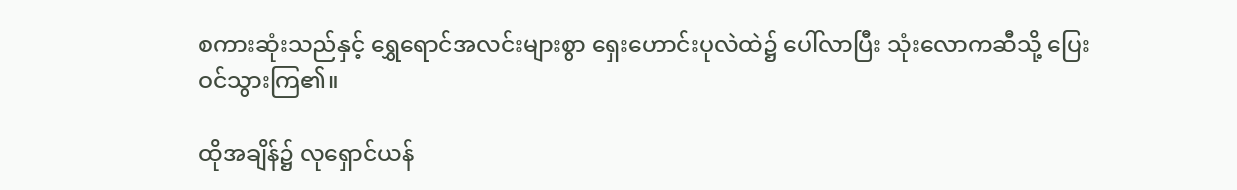စကားဆုံးသည်နှင့် ရွှေရောင်အလင်းများစွာ ရှေးဟောင်းပုလဲထဲ၌ ပေါ်လာပြီး သုံးလောကဆီသို့ ပြေးဝင်သွားကြ၏။

ထိုအချိန်၌ လုရှောင်ယန်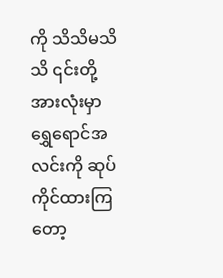ကို သိသိမသိသိ ၎င်းတို့အားလုံးမှာ ရွှေရောင်အလင်းကို ဆုပ်ကိုင်ထားကြတော့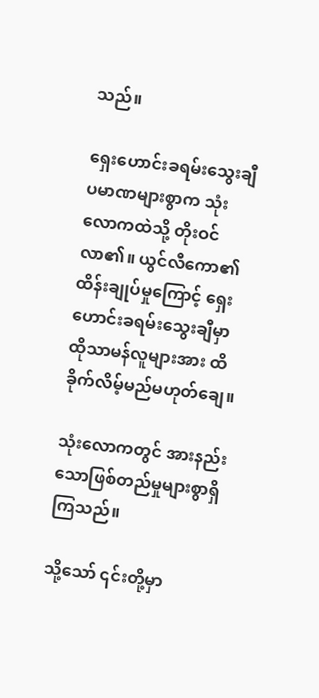သည်။

ရှေးဟောင်းခရမ်းသွေးချီပမာဏများစွာက သုံးလောကထဲသို့ တိုးဝင်လာ၏။ ယွင်လီကော၏ထိန်းချုပ်မှုကြောင့် ရှေးဟောင်းခရမ်းသွေးချီမှာ ထိုသာမန်လူများအား ထိခိုက်လိမ့်မည်မဟုတ်ချေ။

သုံးလောကတွင် အားနည်းသောဖြစ်တည်မှုများစွာရှိကြသည်။

သို့သော် ၎င်းတို့မှာ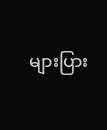များပြား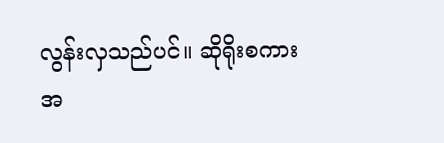လွန်းလှသည်ပင်။ ဆိုရိုးစကားအ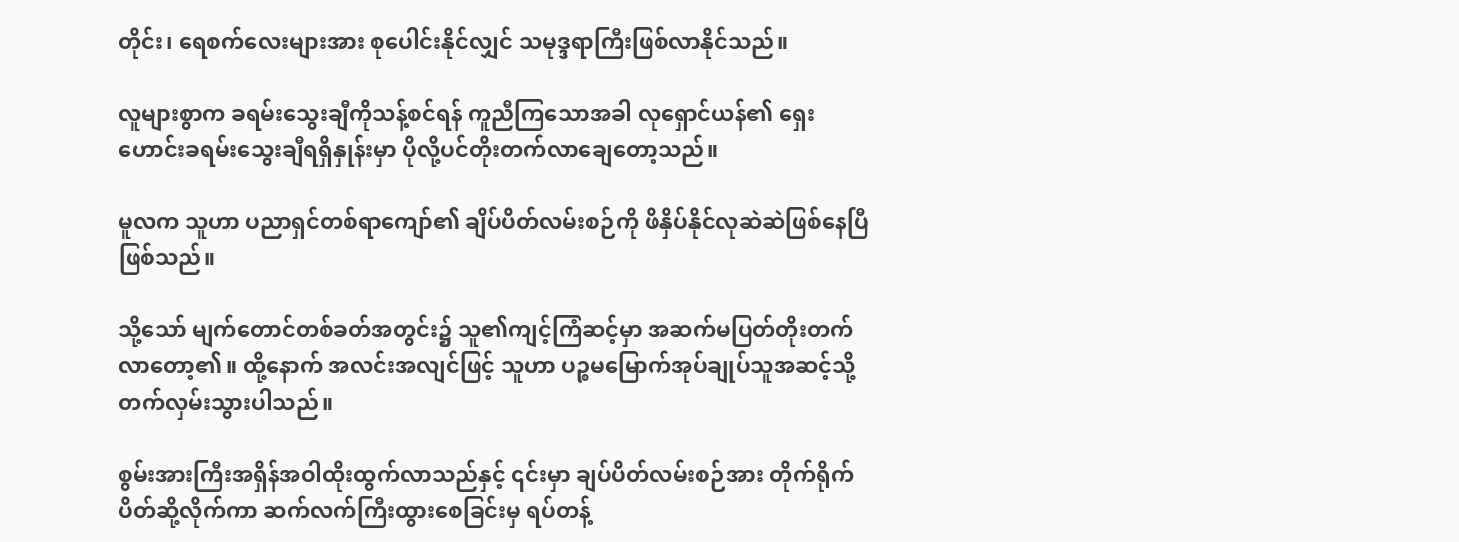တိုင်း၊ ရေစက်လေးများအား စုပေါင်းနိုင်လျှင် သမုဒ္ဒရာကြီးဖြစ်လာနိုင်သည်။

လူများစွာက ခရမ်းသွေးချီကိုသန့်စင်ရန် ကူညီကြသောအခါ လုရှောင်ယန်၏ ရှေးဟောင်းခရမ်းသွေးချီရရှိနှုန်းမှာ ပိုလို့ပင်တိုးတက်လာချေတော့သည်။

မူလက သူဟာ ပညာရှင်တစ်ရာကျော်၏ ချိပ်ပိတ်လမ်းစဉ်ကို ဖိနှိပ်နိုင်လုဆဲဆဲဖြစ်နေပြီဖြစ်သည်။

သို့သော် မျက်တောင်တစ်ခတ်အတွင်း၌ သူ၏ကျင့်ကြံဆင့်မှာ အဆက်မပြတ်တိုးတက်လာတော့၏။ ထို့နောက် အလင်းအလျင်ဖြင့် သူဟာ ပဉ္စမမြောက်အုပ်ချုပ်သူအဆင့်သို့တက်လှမ်းသွားပါ‌သည်။

စွမ်းအားကြီးအရှိန်အဝါထိုးထွက်လာသည်နှင့် ၎င်းမှာ ချပ်ပိတ်လမ်းစဉ်အား တိုက်ရိုက်ပိတ်ဆို့လိုက်ကာ ဆက်လက်ကြီးထွားစေခြင်းမှ ရပ်တန့်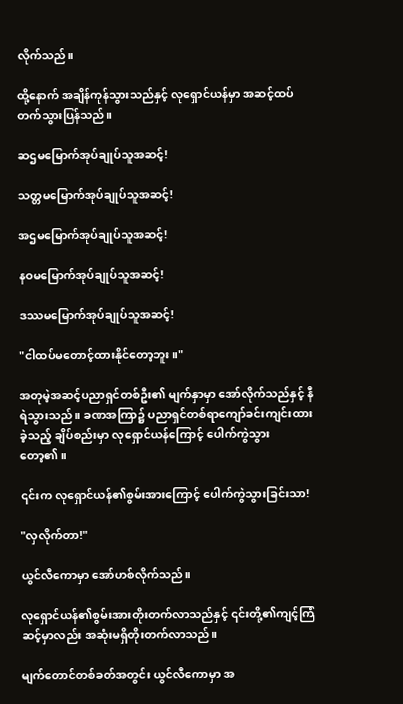လိုက်သည်။

ထို့နောက် အချိန်ကုန်သွားသည်နှင့် လုရှောင်ယန်မှာ အဆင့်ထပ်တက်သွားပြန်သည်။

ဆဌမမြောက်အုပ်ချုပ်သူအဆင့်!

သတ္တမမြောက်အုပ်ချုပ်သူအဆင့်!

အဌမမြောက်အုပ်ချုပ်သူအဆင့်!

နဝမမြောက်အုပ်ချုပ်သူအဆင့်!

ဒဿမမြောက်အုပ်ချုပ်သူအဆင့်!

"ငါထပ်မတောင့်ထားနိုင်တော့ဘူး။"

အတုမဲ့အဆင့်ပညာရှင်တစ်ဦး၏ မျက်နှာမှာ အော်လိုက်သည်နှင့် နီရဲသွားသည်။ ခဏအကြာ၌ ပညာရှင်တစ်ရာကျော်ခင်းကျင်းထားခဲ့သည့် ချိပ်စည်းမှာ လုရှောင်ယန်ကြောင့် ပေါက်ကွဲသွားတော့၏။

၎င်းက လုရှောင်ယန်၏စွမ်းအားကြောင့် ပေါက်ကွဲသွားခြင်းသာ!

"လှလိုက်တာ!"

ယွင်လီကောမှာ အော်ဟစ်လိုက်သည်။

လုရှောင်ယန်၏စွမ်းအားတိုးတက်လာသည်နှင့် ၎င်းတို့၏ကျင့်ကြံဆင့်မှာလည်း အဆုံးမရှိတိုးတက်လာသည်။

မျက်တောင်တစ်ခတ်အတွင်း ယွင်လီကောမှာ အ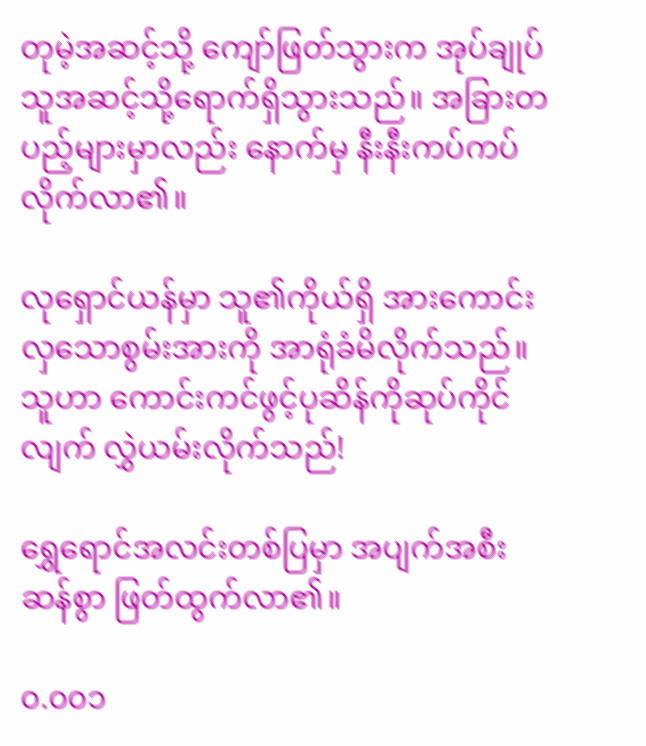တုမဲ့အဆင့်သို့ ကျော်ဖြတ်သွားက အုပ်ချုပ်သူအဆင့်သို့ရောက်ရှိသွားသည်။ အခြားတပည့်များမှာလည်း နောက်မှ နီးနီးကပ်ကပ်လိုက်လာ၏။

လုရှောင်ယန်မှာ သူ၏ကိုယ်ရှိ အားကောင်းလှသောစွမ်းအားကို အာရုံခံမိလိုက်သည်။ သူဟာ ကောင်းကင်ဖွင့်ပုဆိန်ကိုဆုပ်ကိုင်လျက် လွှဲယမ်းလိုက်သည်!

ရွှေရောင်အလင်းတစ်ပြမှာ အပျက်အစီးဆန်စွာ ဖြတ်ထွက်လာ၏။

၀.၀၀၁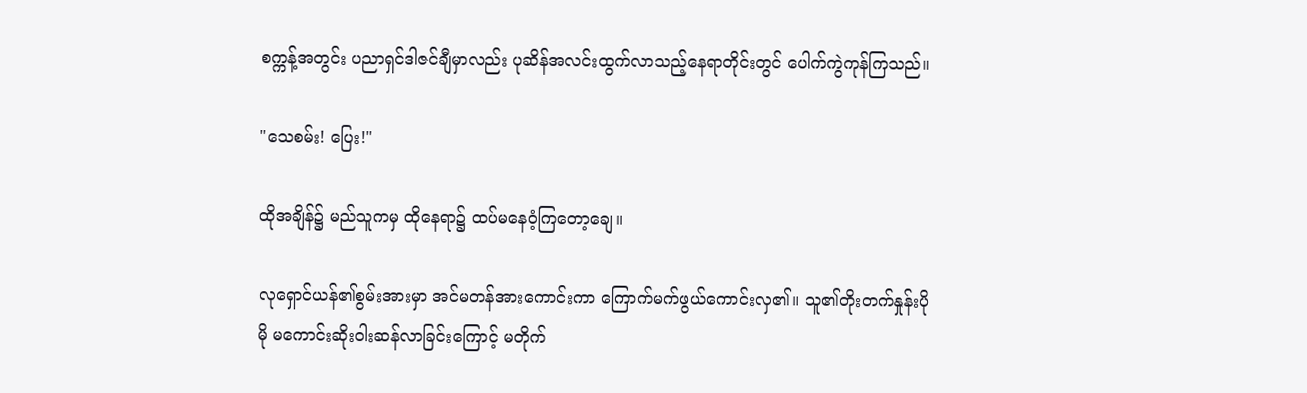စက္ကန့်အတွင်း ပညာရှင်ဒါဇင်ချီမှာလည်း ပုဆိန်အလင်းထွက်လာသည့်နေရာတိုင်းတွင် ပေါက်ကွဲကုန်ကြသည်။

"သေစမ်း! ပြေး!"

ထိုအချိန်၌ မည်သူကမှ ထိုနေရာ၌ ထပ်မနေဝံ့ကြတော့ချေ။

လုရှောင်ယန်၏စွမ်းအားမှာ အင်မတန်အားကောင်းကာ ကြောက်မက်ဖွယ်ကောင်းလှ၏။ သူ၏တိုးတက်နှုန်းပိုမို မကောင်းဆိုးဝါးဆန်လာခြင်း‌ကြောင့် မတိုက်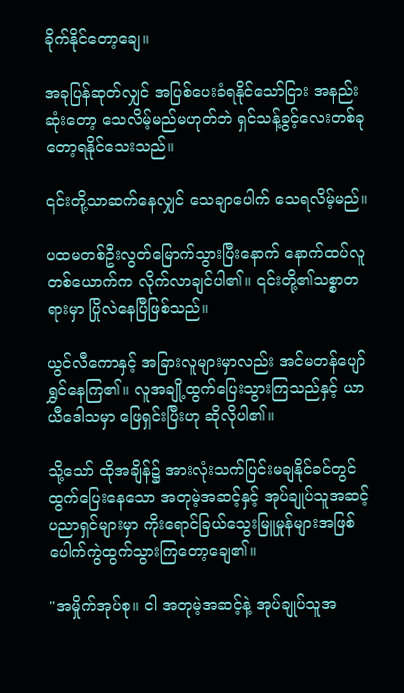ခိုက်နိုင်တော့ချေ။

အခုပြန်ဆုတ်လျှင် အပြစ်ပေးခံရနိုင်သော်ငြား အနည်းဆုံးတော့ သေလိမ့်မည်မဟုတ်ဘဲ ရှင်သန့်ခွင့်လေးတစ်ခုတော့ရနိုင်သေးသည်။

၎င်းတို့သာဆက်နေလျှင် သေချာပေါက် သေရလိမ့်မည်။

ပထမတစ်ဦးလွတ်မြောက်သွားပြီးနောက် နောက်ထပ်လူတစ်ယောက်က လိုက်လာချင်ပါ၏။ ၎င်းတို့၏သစ္စာတရားမှာ ပြိုလဲနေပြီဖြစ်သည်။

ယွင်လီကောနှင့် အခြားလူများမှာလည်း အင်မတန်ပျော်ရွှင်နေကြ၏။ လူအချို့ထွက်ပြေးသွားကြသည်နှင့် ယာယီဒေါသမှာ ဖြေရှင်းပြီးဟု ဆိုလိုပါ၏။

သို့သော် ထိုအချိန်၌ အားလုံးသက်ပြင်းမချနိုင်ခင်တွင် ထွက်ပြေးနေသော အတုမဲ့အဆင့်နှင့် အုပ်ချုပ်သူအဆင့်ပညာရှင်များမှာ ကိုးရောင်ခြယ်သွေးမြူမှုန်များအဖြစ် ပေါက်ကွဲထွက်သွားကြတော့ချေ၏။

"အမှိုက်အုပ်စု။ ငါ အတုမဲ့အဆင့်နဲ့ အုပ်ချုပ်သူအ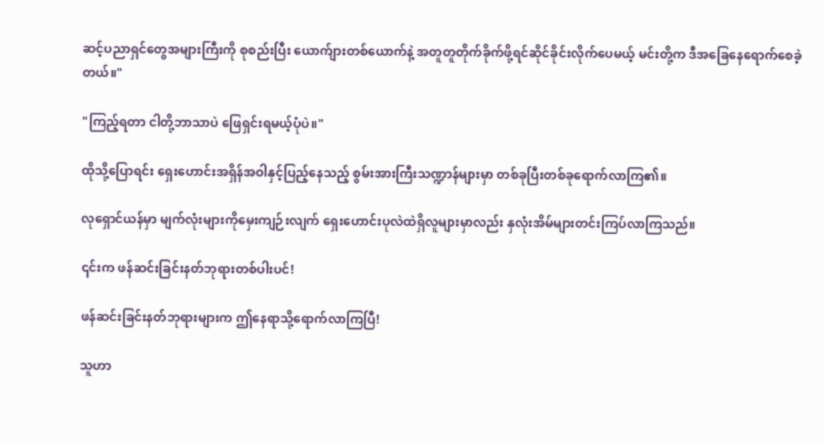ဆင့်ပညာရှင်တွေအများကြီးကို စုစည်းပြီး ယောက်ျားတစ်ယောက်နဲ့ အတူတူတိုက်ခိုက်ဖို့ရင်ဆိုင်ခိုင်းလိုက်ပေမယ့် မင်းတို့က ဒီအခြေနေရောက်စေခဲ့တယ်။"

"ကြည့်ရတာ ငါတို့ဘာသာပဲ ဖြေရှင်းရမယ့်ပုံပဲ။"

ထိုသို့ပြောရင်း ရှေးဟောင်းအရှိန်အဝါနှင့်ပြည့်နေသည့် စွမ်းအားကြီးသဏ္ဍာန်များမှာ ‌တစ်ခုပြီးတစ်ခုရောက်လာကြ၏။

လုရှောင်ယန်မှာ မျက်လုံးများကိုမှေးကျဉ်းလျက် ရှေးဟောင်းပုလဲထဲရှိလူများမှာလည်း နှလုံးအိမ်များတင်းကြပ်လာကြသည်။

၎င်းက ဖန်ဆင်းခြင်းနတ်ဘုရားတစ်ပါးပင်!

ဖန်ဆင်းခြင်းနတ်ဘုရားများက ဤနေရာသို့ရောက်လာကြပြီ!

သူဟာ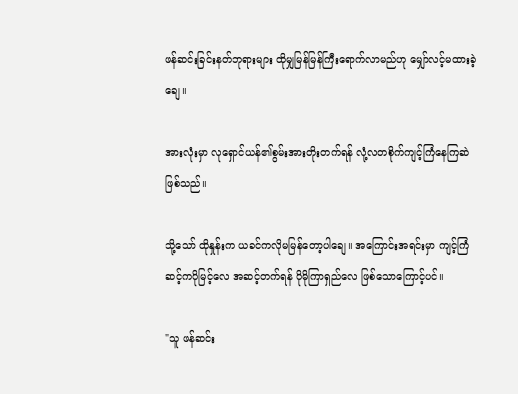ဖန်ဆင်းခြင်းနတ်ဘုရားများ ထိုမျှမြန်မြန်ကြီးရောက်လာမည်ဟု မျှော်လင့်မထားခဲ့ချေ။

အားလုံးမှာ လုရှောင်ယန်၏စွမ်းအားတိုးတက်ရန် လုံ့လတစိုက်ကျင့်ကြံနေကြဆဲဖြစ်သည်။

သို့သော် ထိုနှုန်းက ယခင်ကလိုမမြန်တော့ပါချေ။ အကြောင်းအရင်းမှာ ကျင့်ကြံဆင့်ကပိုမြင့်လေ အဆင့်တက်ရန် ပိုမိုကြာရှည်လေ ဖြစ်သောကြောင့်ပင်။

"သူ ဖန်ဆင်း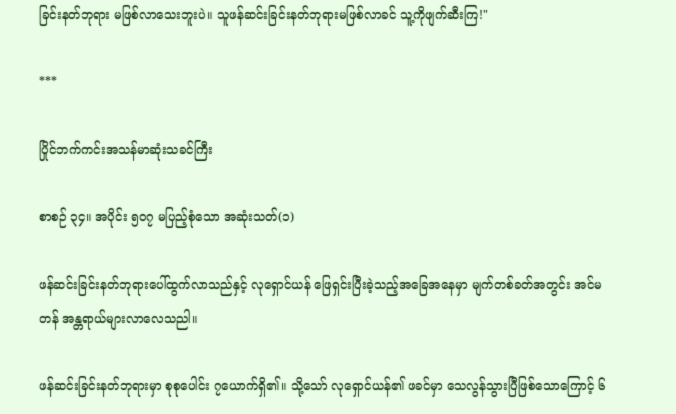ခြင်းနတ်ဘုရား မဖြစ်လာသေးဘူးပဲ။ သူဖန်ဆင်းခြင်းနတ်ဘုရားမဖြစ်လာခင် သူ့ကိုဖျက်ဆီးကြ!"

***

ပြိုင်ဘက်ကင်းအသန်မာဆုံးသခင်ကြီး

စာစဉ် ၃၄။ အပိုင်း ၅၀၇ မပြည့်စုံသော အ‌ဆုံးသတ်(၁)

ဖန်ဆင်းခြင်းနတ်ဘုရားပေါ်ထွက်လာသည်နှင့် လုရှောင်ယန် ဖြေရှင်းပြီးခဲ့သည့်အခြေအနေမှာ မျက်တစ်ခတ်အတွင်း အင်မတန် အန္တရာယ်များလာလေသညါ။

ဖန်ဆင်းခြင်းနတ်ဘုရားမှာ စုစုပေါင်း ၇ယောက်ရှိ၏။ သို့သော် လုရှောင်ယန်၏ ဖခင်မှာ သေလွန်သွားပြီဖြစ်သောကြောင့် ၆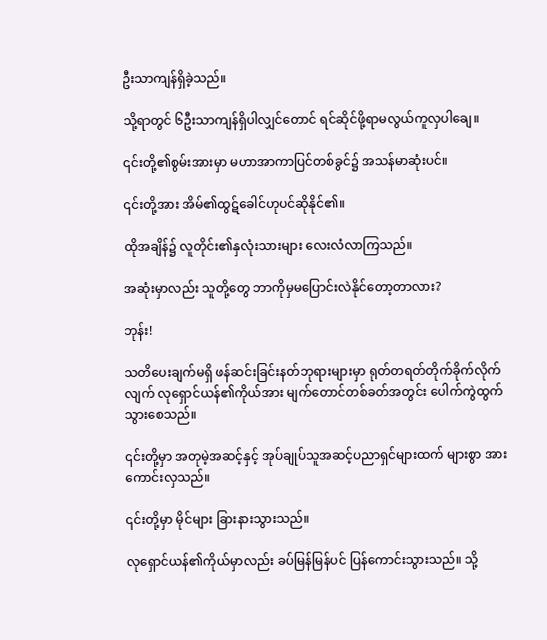ဦးသာကျန်ရှိခဲ့သည်။

သို့ရာတွင် ၆ဦးသာကျန်ရှိပါလျှင်တောင် ရင်ဆိုင်ဖို့ရာမလွယ်ကူလှပါချေ။

၎င်းတို့၏စွမ်းအားမှာ မဟာအာကာပြင်တစ်ခွင်၌ အသန်မာဆုံးပင်။

၎င်းတို့အား အိမ်၏ထွဋ်‌‌ခေါင်ဟုပင်ဆိုနိုင်၏။

ထိုအချိန်၌ လူတိုင်း၏နှလုံးသားများ လေးလံလာကြသည်။

အဆုံးမှာလည်း သူ‌တို့တွေ ဘာကိုမှမပြောင်းလဲနိုင်တော့တာလား?

ဘုန်း!

သတိပေးချက်မရှိ ဖန်ဆင်းခြင်းနတ်ဘုရားများမှာ ရုတ်တရတ်တိုက်ခိုက်လိုက်လျက် လုရှောင်ယန်၏ကိုယ်အား မျက်တောင်တစ်ခတ်အတွင်း ပေါက်ကွဲထွက်သွားစေသည်။

၎င်းတို့မှာ အတုမဲ့အဆင့်နှင့် အုပ်ချုပ်သူအဆင့်ပညာရှင်များထက် များစွာ အားကောင်းလှသည်။

၎င်းတို့မှာ မိုင်များ ခြားနားသွားသည်။

လုရှောင်ယန်၏ကိုယ်မှာလည်း ခပ်မြန်မြန်ပင် ပြန်ကောင်းသွားသည်။ သို့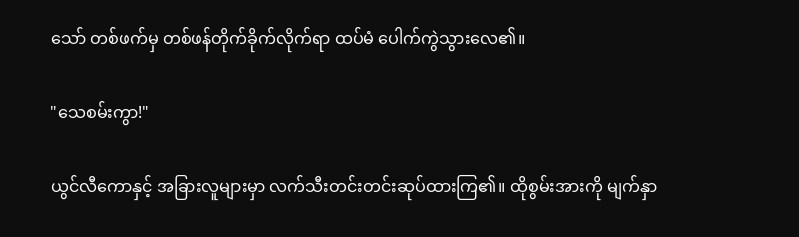သော် တစ်ဖက်မှ တစ်ဖန်တိုက်ခိုက်လိုက်ရာ ထပ်မံ ပေါက်ကွဲသွားလေ၏။

"သေစမ်းကွာ!"

ယွင်လီကောနှင့် အခြားလူများမှာ လက်သီးတင်းတင်းဆုပ်ထားကြ၏။ ထိုစွမ်းအားကို မျက်နှာ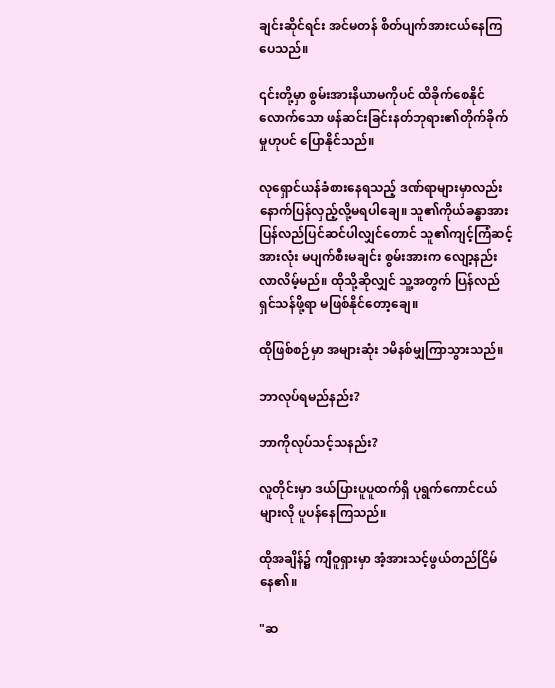ချင်းဆိုင်ရင်း အင်မတန် စိတ်ပျက်အားငယ်နေကြပေသည်။

၎င်းတို့မှာ စွမ်းအားနိယာမကိုပင် ထိခိုက်စေနိုင်လောက်သော ဖန်ဆင်းခြင်းနတ်ဘုရား၏တိုက်ခိုက်မှုဟုပင် ပြောနိုင်သည်။

လုရှောင်ယန်ခံစားနေရသည့် ဒဏ်ရာများမှာလည်းနောက်ပြန်လှည့်လို့မရပါချေ။ သူ၏ကိုယ်ခန္ဓာအား ပြန်လည်ပြင်ဆင်ပါလျှင်တောင် သူ၏ကျင့်ကြံဆင့်အားလုံး မပျက်စီးမချင်း စွမ်းအားက လျော့နည်းလာလိမ့်မည်။ ထိုသို့ဆိုလျှင် သူ့အတွက် ပြန်လည်ရှင်သန်ဖို့ရာ မဖြစ်နိုင်တော့ချေ။

ထိုဖြစ်စဉ်မှာ အများဆုံး ၁မိနစ်မျှကြာသွားသည်။

ဘာလုပ်ရမည်နည်း?

ဘာကိုလုပ်သင့်သနည်း?

လူတိုင်းမှာ ဒယ်ပြားပူပူထက်ရှိ ပုရွက်ကောင်ငယ်များလို ပူပန်နေကြသည်။

ထိုအချိန်၌ ကျီဝူရှားမှာ အံ့အားသင့်ဖွယ်တည်ငြိမ်နေ၏။

"ဆ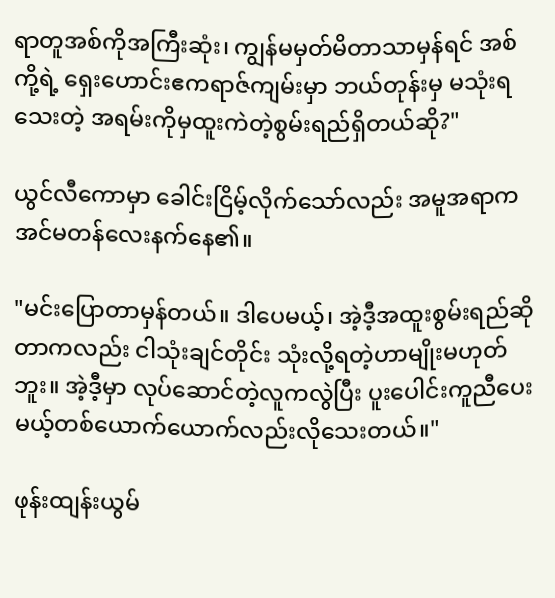ရာတူအစ်ကိုအကြီးဆုံး၊ ကျွန်မမှတ်မိတာသာမှန်ရင် အစ်ကို့ရဲ့ ရှေးဟောင်းဧကရာဇ်ကျမ်းမှာ ဘယ်တုန်းမှ မသုံးရသေးတဲ့ အရမ်းကိုမှထူးကဲတဲ့စွမ်းရည်ရှိတယ်ဆို?"

ယွင်လီကောမှာ ခေါင်းငြိမ့်လိုက်သော်လည်း အမူအရာက အင်မတန်လေးနက်နေ၏။

"မင်းပြောတာမှန်တယ်။ ဒါပေမယ့်၊ အဲ့ဒီ့အထူးစွမ်းရည်ဆိုတာကလည်း ငါသုံးချင်တိုင်း သုံးလို့ရတဲ့ဟာမျိုးမဟုတ်ဘူး။ အဲ့ဒီ့မှာ လုပ်ဆောင်တဲ့လူကလွဲပြီး ပူးပေါင်းကူညီပေးမယ့်တစ်ယောက်ယောက်လည်းလိုသေးတယ်။"

ဖုန်းထျန်းယွမ်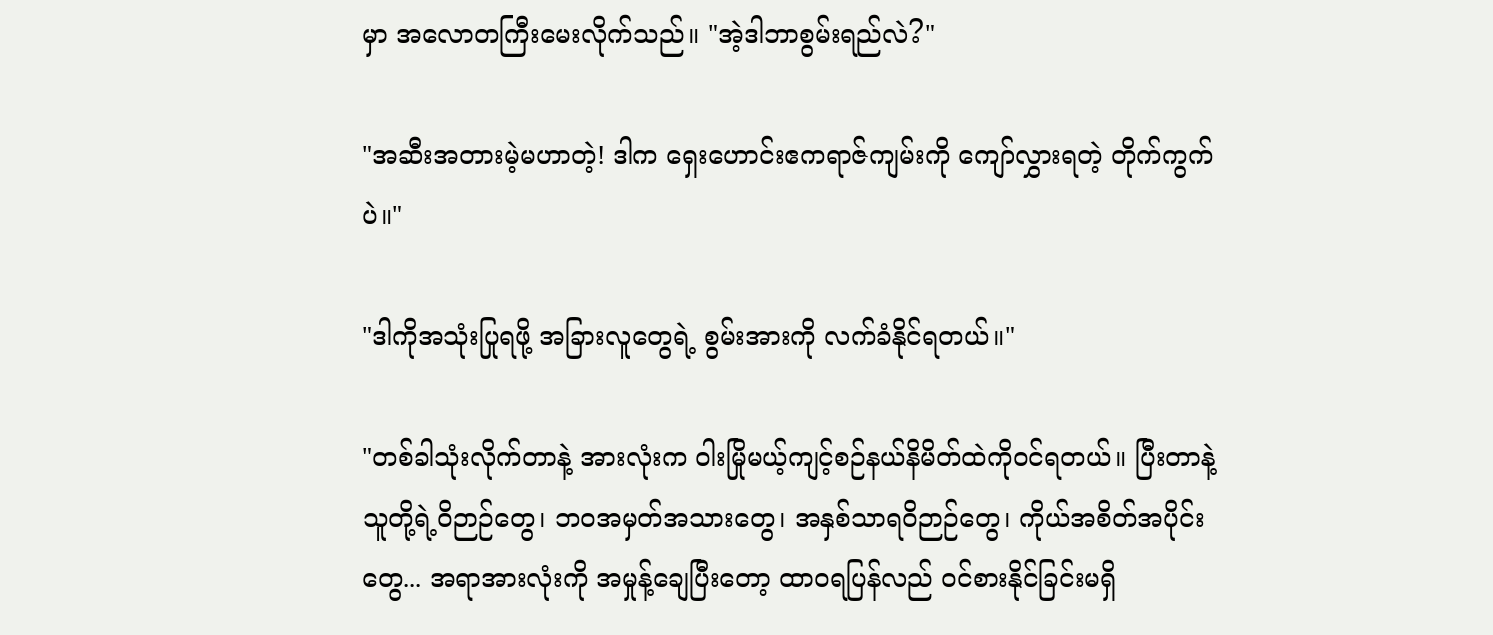မှာ အလောတကြီးမေးလိုက်သည်။ "အဲ့ဒါဘာစွမ်းရည်လဲ?"

"အဆီးအတားမဲ့မဟာတဲ့! ဒါက ရှေးဟောင်းဧကရာဇ်ကျမ်းကို ကျော်လွှားရတဲ့ တိုက်ကွက်ပဲ။"

"ဒါကိုအသုံးပြုရဖို့ အခြားလူတွေရဲ့ စွမ်းအားကို လက်ခံနိုင်ရတယ်။"

"တစ်ခါသုံးလိုက်တာနဲ့ အားလုံးက ဝါးမြိုမယ့်ကျင့်စဉ်နယ်နိမိတ်ထဲကိုဝင်ရတယ်။ ပြီးတာနဲ့ သူတို့ရဲ့ဝိဉာဉ်တွေ၊ ဘဝအမှတ်အသားတွေ၊ အနှစ်သာရဝိဉာဉ်တွေ၊ ကိုယ်အစိတ်အပိုင်းတွေ... အရာအားလုံးကို အမှုန့်ချေပြီးတော့ ထာဝရပြန်လည် ဝင်စားနိုင်ခြင်းမရှိ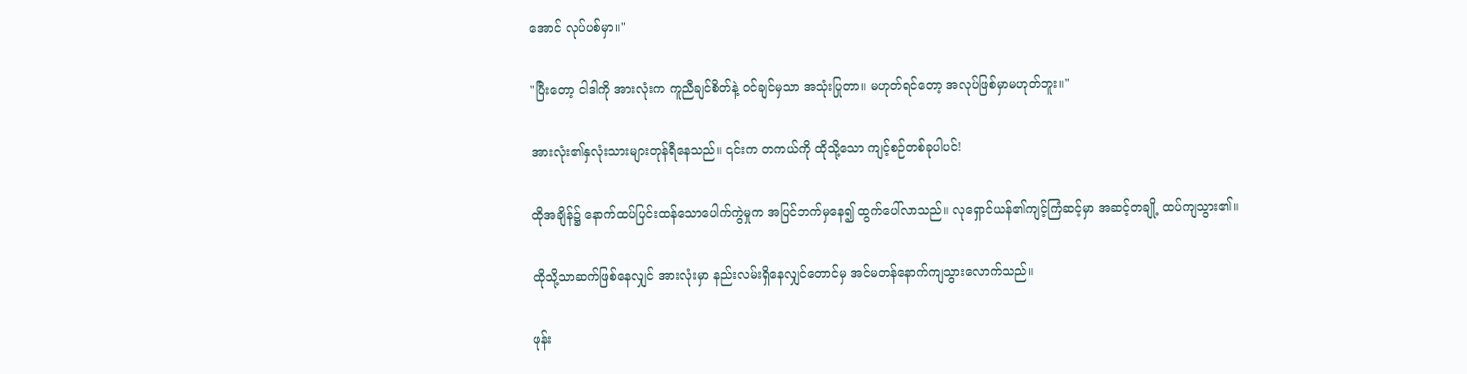အောင် လုပ်ပစ်မှာ။"

"ပြီးတော့ ငါဒါကို အားလုံးက ကူညီချင်စိတ်နဲ့ ဝင်ချင်မှသာ အသုံးပြုတာ။ မဟုတ်ရင်တော့ အလုပ်ဖြစ်မှာမဟုတ်ဘူး။"

အားလုံး၏နှလုံးသားများတုန်ရီနေသည်။ ၎င်းက တကယ်ကို ထိုသို့သော ကျင့်စဉ်တစ်ခုပါပင်!

ထိုအချိန်၌ နောက်ထပ်ပြင်းထန်သောပေါက်ကွဲမှုက အပြင်ဘက်မှ‌နေ၍ ထွက်ပေါ်လာသည်။ လုရှောင်ယန်၏ကျင့်ကြံဆင့်မှာ အဆင့်တချို့ ထပ်ကျသွား၏။

ထိုသို့သာဆက်ဖြစ်နေလျှင် အားလုံးမှာ နည်းလမ်းရှိနေလျှင်တောင်မှ အင်မတန်နောက်ကျသွားလောက်သည်။

ဖုန်း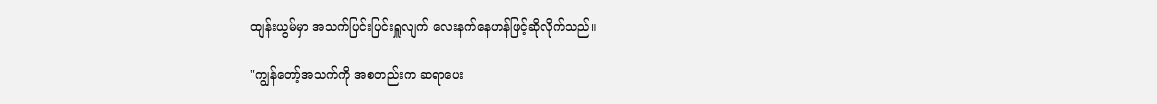ထျန်းယွမ်မှာ အသက်ပြင်းပြင်းရှူလျက် လေးနက်နေဟန်ဖြင့်ဆိုလိုက်သည်။

"ကျွန်တော့်အသက်ကို အစတည်းက ဆရာပေး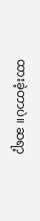ထားခဲ့တာပဲ။ ဆရာ့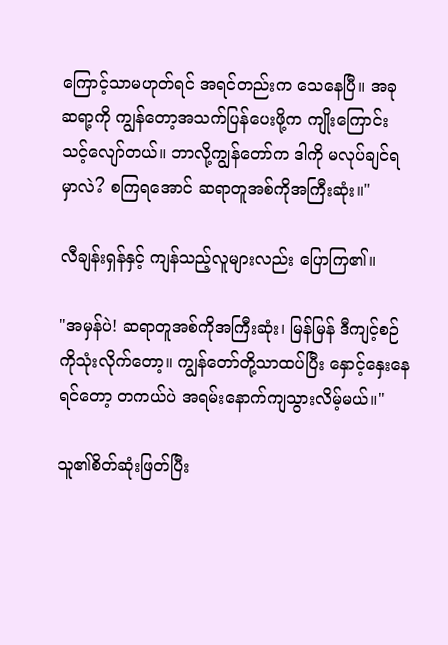ကြောင့်သာမဟုတ်ရင် အရင်တည်းက သေနေပြီ။ အခု ဆရာ့ကို ကျွန်တော့အသက်ပြန်ပေးဖို့က ကျိုးကြောင်းသင့်လျော်တယ်။ ဘာလို့ကျွန်တော်က ဒါကို မလုပ်ချင်ရမှာလဲ? စကြရအောင် ဆရာတူအစ်ကိုအကြီးဆုံး။"

လီချန်းရှန်နှင့် ကျန်သည့်လူများလည်း ပြောကြ၏။

"အမှန်ပဲ! ဆရာတူအစ်ကိုအကြီးဆုံး၊ မြန်မြန် ဒီကျင့်စဉ်ကိုသုံးလိုက်တော့။ ကျွန်တော်တို့သာထပ်ပြီး နှောင့်နှေးနေရင်တော့ တကယ်ပဲ အရမ်းနောက်ကျသွားလိမ့်မယ်။"

သူ၏စိတ်ဆုံးဖြတ်ပြီး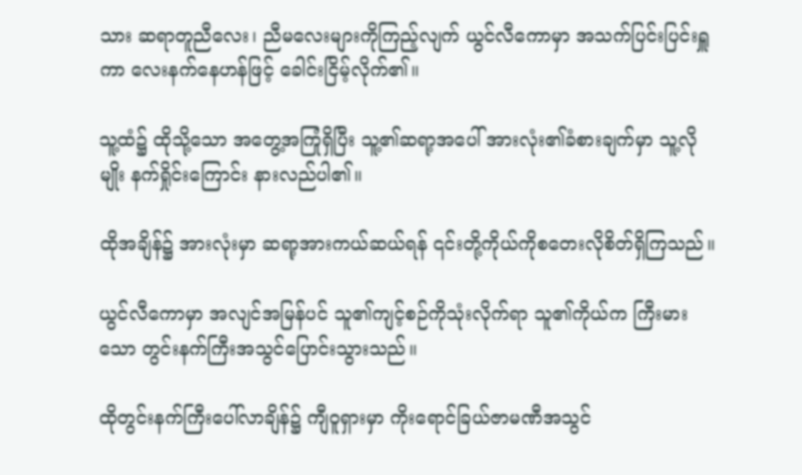သား ဆရာတူညီလေး၊ ညီမလေးများကိုကြည့်လျက် ယွင်လီကောမှာ အသက်ပြင်းပြင်းရှူကာ လေးနက်နေဟန်ဖြင့် ခေါင်းငြိမ့်လိုက်၏။

သူ့ထံ၌ ထိုသို့သော အတွေ့အကြုံရှိပြီး သူ့၏ဆရာ့အပေါ် အားလုံး၏ခံစားချက်မှာ သူ့လိုမျိုး နက်ရှိုင်းကြောင်း နားလည်ပါ၏။

ထိုအချိန်၌ အားလုံးမှာ ဆရာ့အားကယ်ဆယ်ရန် ၎င်းတို့ကိုယ်ကိုစတေးလိုစိတ်ရှိကြသည်။

ယွင်လီကောမှာ အလျင်အမြန်ပင် သူ၏ကျင့်စဉ်ကိုသုံးလိုက်ရာ သူ၏ကိုယ်က ကြီးမားသော တွင်းနက်ကြီးအသွင်ပြောင်းသွားသည်။

ထိုတွင်းနက်ကြီးပေါ်လာချိန်၌ ကျီဝူရှားမှာ ကိုးရောင်ခြယ်ဇာမဏီအသွင်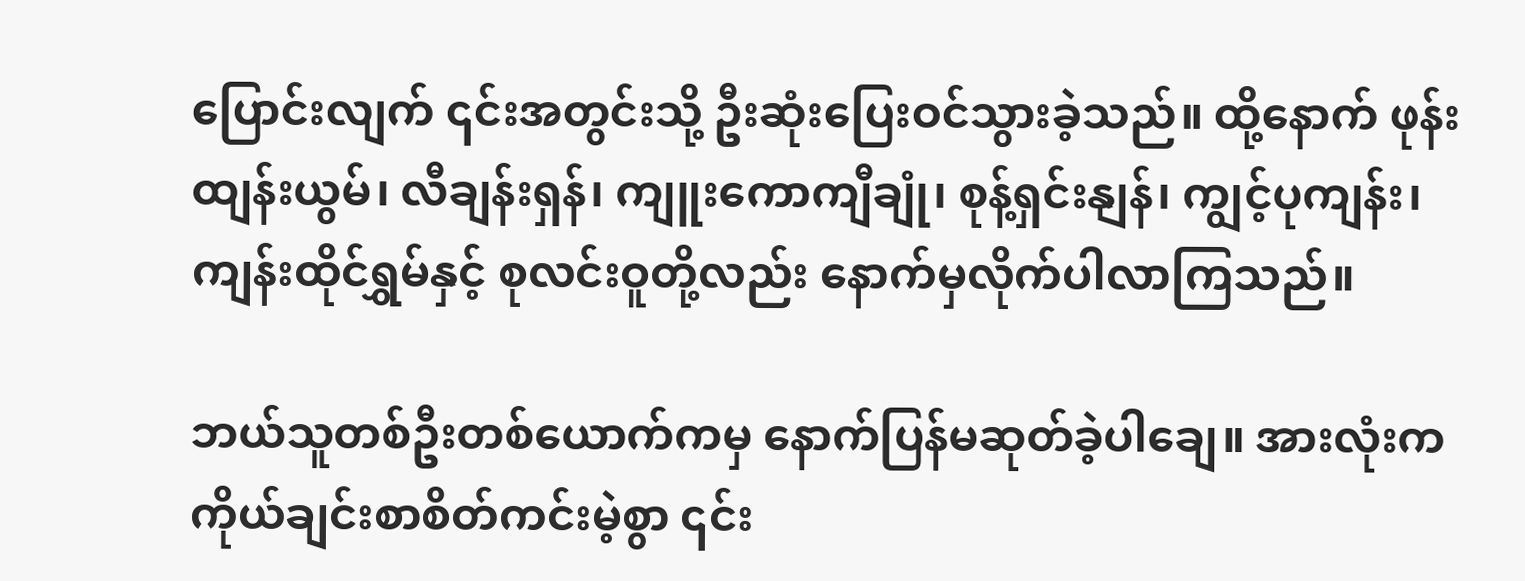ပြောင်းလျက် ၎င်းအတွင်းသို့ ဦးဆုံးပြေးဝင်သွားခဲ့သည်။ ထို့နောက် ဖုန်းထျန်းယွမ်၊ လီချန်းရှန်၊ ကျူးကောကျီချုံ၊ စုန့်ရှင်းနျန်၊ ကျွင့်ပုကျန်း၊ ကျန်းထိုင်ရွှမ်နှင့် စုလင်းဝူတို့လည်း နောက်မှလိုက်ပါလာကြသည်။

ဘယ်သူတစ်ဦးတစ်ယောက်ကမှ နောက်ပြန်မဆုတ်ခဲ့ပါချေ။ အားလုံးက ကိုယ်ချင်းစာစိတ်ကင်းမဲ့စွာ ၎င်း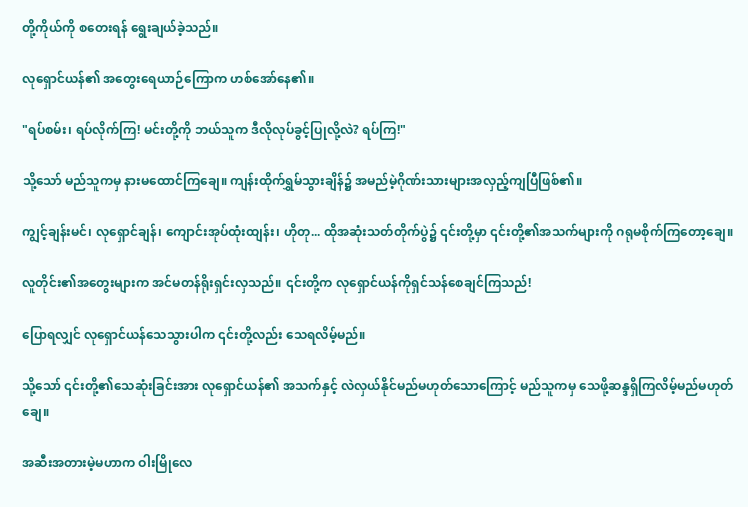တို့ကိုယ်ကို စတေးရန် ရွေးချယ်ခဲ့သည်။

လုရှောင်ယန်၏ အတွေးရေယာဉ်ကြောက ‌ဟစ်‌အော်နေ၏။

"ရပ်စမ်း၊ ရပ်လိုက်ကြ! မင်းတို့ကို ဘယ်သူက ဒီလိုလုပ်ခွင့်ပြုလို့လဲ? ရပ်ကြ!"

သို့သော် မည်သူကမှ နားမထောင်ကြချေ။ ကျန်းထိုက်ရွှမ်သွားချိန်၌ အမည်မဲ့ဂိုဏ်းသားများအလှည့်ကျပြီဖြစ်၏။

ကျွင့်ချန်းမင်၊ လုရှောင်ချန်၊ ကျောင်းအုပ်ထုံးထျန်း၊ ဟိုတု... ထိုအဆုံးသတ်တိုက်ပွဲ၌ ၎င်းတို့မှာ ၎င်းတို့၏အသက်များကို ဂရုမစိုက်ကြတော့ချေ။

လူတိုင်း၏အတွေးများက အင်မတန်ရိုးရှင်းလှသည်။ ၎င်းတို့က လုရှောင်ယန်ကိုရှင်သန်စေချင်ကြသည်!

ပြောရလျှင် လုရှောင်ယန်သေသွားပါက ၎င်းတို့လည်း သေရလိမ့်မည်။

သို့သော် ၎င်းတို့၏သေဆုံးခြင်းအား လုရှောင်ယန်၏ အသက်နှင့် လဲလှယ်နိုင်မည်မဟုတ်သောကြောင့် မည်သူကမှ သေဖို့ဆန္ဒရှိကြလိမ့်မည်မဟုတ်ချေ။

အဆီးအတားမဲ့မဟာက ဝါးမြိုလေ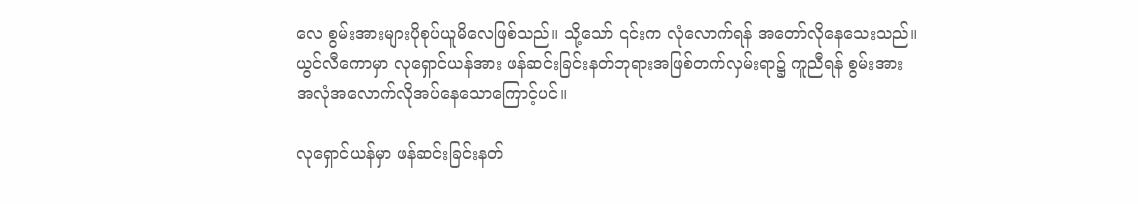လေ စွမ်းအားများပိုစုပ်ယူမိလေဖြစ်သည်။ သို့‌သော် ၎င်းက လုံလောက်ရန် အတော်လိုနေသေးသည်။ ယွင်လီကောမှာ လုရှောင်ယန်အား ဖန်ဆင်းခြင်းနတ်ဘုရားအဖြစ်တက်လှမ်းရာ၌ ကူညီရန် စွမ်းအားအလုံ‌အလောက်လိုအပ်နေသောကြောင့်ပင်။

လုရှောင်ယန်မှာ ဖန်ဆင်းခြင်းနတ်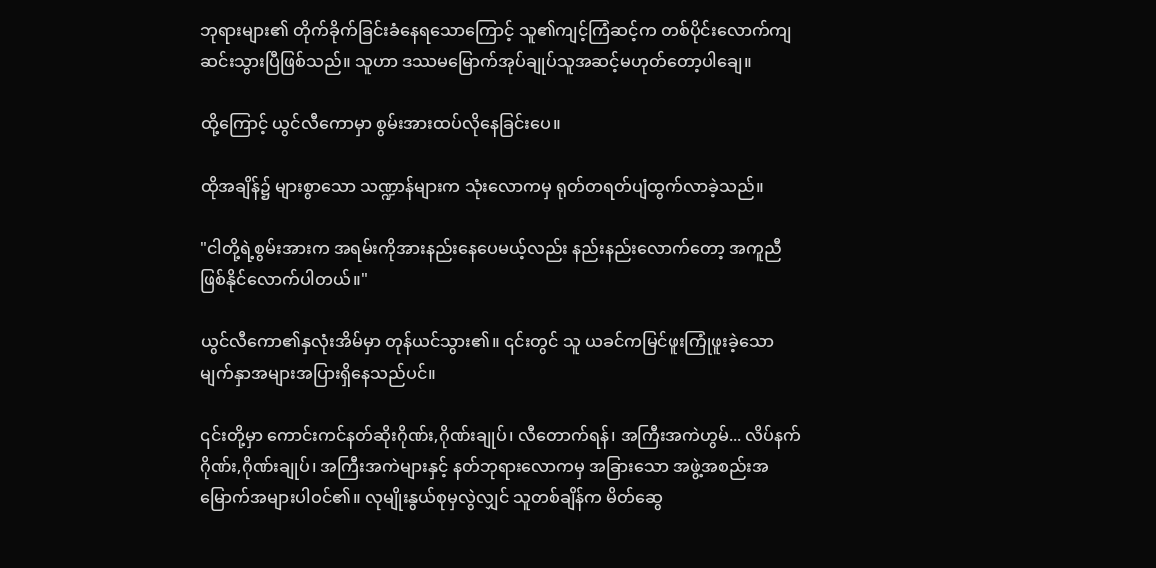ဘုရားများ၏ တိုက်ခိုက်ခြင်းခံနေရသောကြောင့် သူ၏ကျင့်ကြံဆင့်က တစ်ပိုင်းလောက်ကျဆင်းသွားပြီဖြစ်သည်။ သူဟာ ဒဿမမြောက်အုပ်ချုပ်သူအဆင့်မဟုတ်တော့ပါချေ။

ထို့ကြောင့် ယွင်လီကောမှာ စွမ်းအားထပ်လိုနေခြင်းပေ။

ထိုအချိန်၌ များစွာသော သဏ္ဍာန်များက သုံးလောကမှ ရုတ်တရတ်ပျံထွက်လာခဲ့သည်။

"ငါတို့ရဲ့စွမ်းအားက အရမ်းကိုအားနည်းနေပေမယ့်လည်း နည်းနည်းလောက်တော့ အကူညီဖြစ်နိုင်လောက်ပါတယ်။"

ယွင်လီကော၏နှလုံးအိမ်မှာ တုန်ယင်သွား၏။ ၎င်းတွင် သူ ယခင်ကမြင်ဖူးကြုံဖူးခဲ့သော မျက်နှာအများအပြားရှိနေသည်ပင်။

၎င်းတို့မှာ ကောင်းကင်နတ်ဆိုးဂိုဏ်း,ဂိုဏ်းချုပ်၊ လီတောက်ရန်၊ အကြီးအကဲဟွမ်... လိပ်နက်ဂိုဏ်း,ဂိုဏ်းချုပ်၊ အကြီးအကဲများနှင့် နတ်ဘုရားလောကမှ အခြားသော အဖွဲ့အစည်းအမြောက်အများပါဝင်၏။ လုမျိုးနွယ်စုမှလွဲလျှင် သူတစ်ချိန်က မိတ်ဆွေ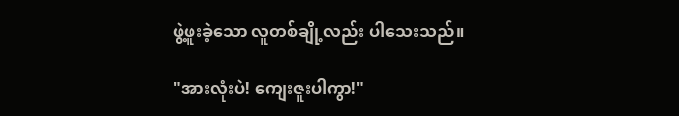ဖွဲ့ဖူးခဲ့သော လူတစ်ချို့လည်း ပါသေးသည်။

"အားလုံးပဲ! ကျေးဇူးပါကွာ!"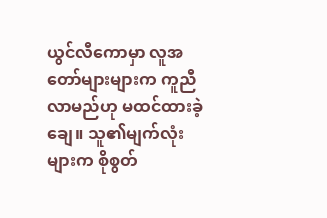ယွင်လီကောမှာ လူအတော်များများက ကူညီလာမည်ဟု မထင်ထားခဲ့ချေ။ သူ၏မျက်လုံးများက စိုစွတ်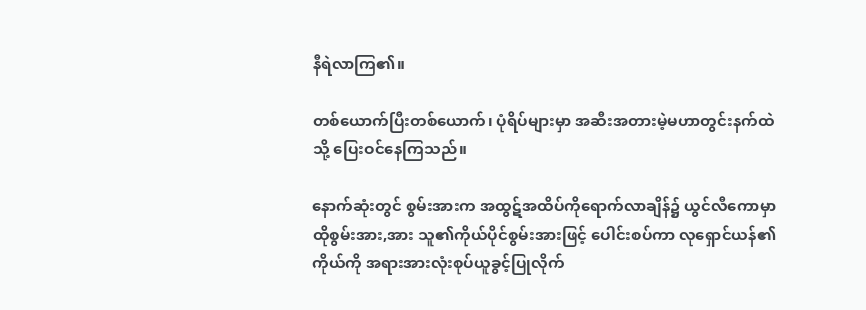နီရဲလာကြ၏။

တစ်ယောက်‌ပြီးတစ်ယောက်၊ ပုံရိပ်များမှာ အဆီးအတားမဲ့မဟာတွင်းနက်ထဲသို့ ပြေးဝင်နေကြသည်။

နောက်ဆုံးတွင် စွမ်းအားက အထွဋ်အထိပ်ကိုရောက်လာချိန်၌ ယွင်လီကောမှာ ထိုစွမ်းအား,အား သူ၏ကိုယ်ပိုင်စွမ်းအားဖြင့် ပေါင်းစပ်ကာ လုရှောင်ယန်၏ကိုယ်ကို အရားအားလုံးစုပ်ယူခွင့်ပြုလိုက်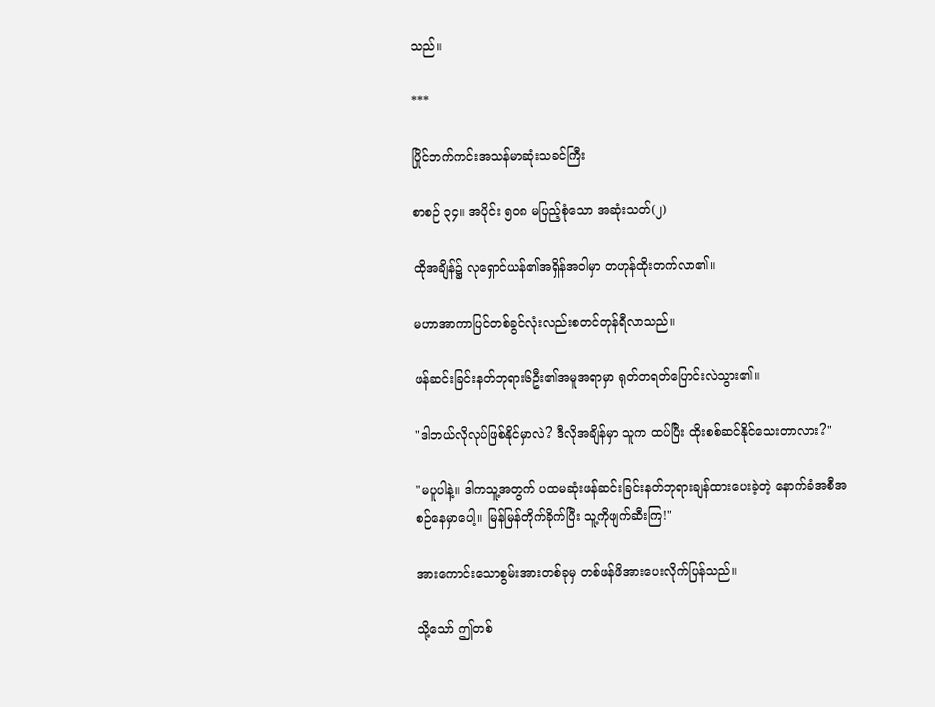သည်။

***

ပြိုင်ဘက်ကင်းအသန်မာဆုံးသခင်ကြီး

စာစဉ် ၃၄။ အပိုင်း ၅၀၈ မပြည့်စုံသော အ‌ဆုံးသတ်(၂)

ထိုအချိန်၌ လုရှောင်ယန်၏အရှိန်အဝါမှာ တဟုန်ထိုးတက်လာ၏။

မဟာအာကာပြင်တစ်ခွင်လုံးလည်းစတင်တုန်ရီလာသည်။

ဖန်ဆင်းခြင်းနတ်ဘုရား၆ဦး၏အမူအရာမှာ ရုတ်တရတ်ပြောင်းလဲသွား၏။

"ဒါဘယ်လိုလုပ်ဖြစ်နိုင်မှာလဲ? ဒီလိုအချိန်မှာ သူက ထပ်ပြီး ထိုးစစ်ဆင်နိုင်သေးတာလား?"

"မပူပါနဲ့။ ဒါကသူ့အတွက် ပထမဆုံးဖန်ဆင်းခြင်းနတ်ဘုရားချန်ထားပေးခဲ့တဲ့ နောက်ခံအစီအစဉ်နေမှာပေါ့။ မြန်မြန်တိုက်ခိုက်ပြီး သူ့ကိုဖျက်ဆီးကြ!"

အားကောင်းသောစွမ်းအားတစ်ခုမှ တစ်ဖန်ဖိအားပေးလိုက်ပြန်သည်။

သို့သော် ဤတစ်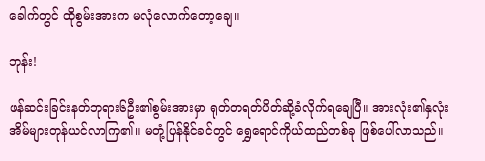ခေါက်တွင် ထိုစွမ်းအားက မလုံလောက်တော့ချေ။

ဘုန်း!

ဖန်ဆင်းခြင်းနတ်ဘုရား၆ဦး၏စွမ်းအားမှာ ရုတ်တရတ်ပိတ်ဆို့ခံလိုက်ရချေပြီ။ အားလုံး၏နှလုံးအိမ်များတုန်ယင်လာကြ၏။ မတုံ့ပြန်နိုင်ခင်တွင် ရွှေရောင်ကိုယ်ထည်တစ်ခု ဖြစ်ပေါ်လာသည်။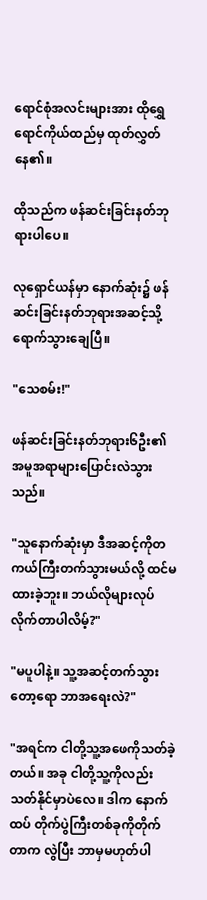ရောင်စုံအလင်းများအား ထိုရွှေရောင်ကိုယ်ထည်မှ ထုတ်လွှတ်နေ၏။

ထိုသည်က ဖန်ဆင်းခြင်းနတ်ဘုရားပါပေ။

လုရှောင်ယန်မှာ နောက်ဆုံး၌ ဖန်ဆင်းခြင်းနတ်ဘုရားအဆင့်သို့ရောက်သွားချေပြီ။

"သေစမ်း!"

ဖန်ဆင်းခြင်းနတ်ဘုရား၆ဦး၏ အမူအရာများပြောင်းလဲသွားသည်။

"သူနောက်ဆုံးမှာ ဒီအဆင့်ကိုတကယ်ကြီးတက်သွားမယ်လို့ ထင်မထားခဲ့ဘူး။ ဘယ်လိုများလုပ်လိုက်တာပါလိမ့်?"

"မပူပါနဲ့။ သူ့အဆင့်တက်သွားတော့ရော ဘာအရေးလဲ?"

"အရင်က ငါတို့သူ့အဖေကိုသတ်ခဲ့တယ်။ အခု ငါတို့သူ့ကိုလည်းသတ်နိုင်မှာပဲလေ။ ‌ဒါက နောက်ထပ် တိုက်ပွဲကြီးတစ်ခုကိုတိုက်တာက လွဲပြီး ဘာမှမဟုတ်ပါ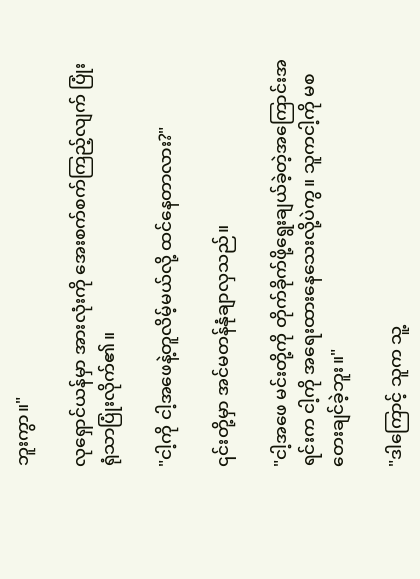ဘူးကွာ။"

လုရှောင်ယန်မှာ အားလုံးကို အေးစက်စက်ကြည့်လျက် ပြုံးရုံသာပြုံးလိုက်၏။

"ငါ့ကို ငါ့အဖေနဲ့တူလိမ့်မယ်လို့ ထင်နေတာလား?"

၎င်းတို့မှာ အင်မတန်နုံချာလှသည်။

"ငါ့အဖေ မင်းတို့ကို တိုက်ခိုက်ဖို့ရွေးချယ်ခဲ့တဲ့အကြောင်းအရင်းက ငါ့ကို အရေးထားနေသေးလို့ပဲကွ။ သူကငါ့ကို မ‌စတေးချင်ခဲ့ဘူး။"

"ဒါကြောင့် သူက သူ့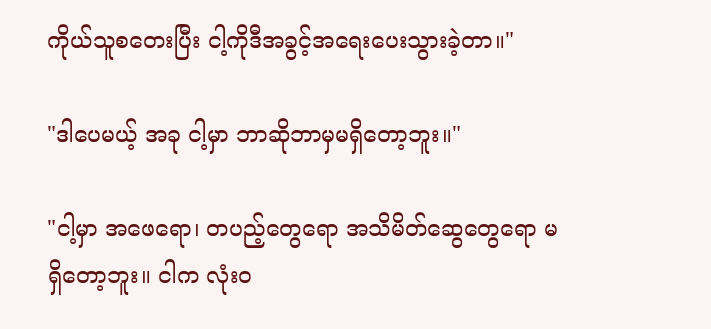ကိုယ်သူစတေးပြီး ငါ့ကိုဒီအ‌ခွင့်အရေးပေးသွားခဲ့တာ။"

"ဒါပေမယ့် အခု ငါ့မှာ ဘာဆိုဘာမှမရှိတော့ဘူး။"

"ငါ့မှာ အဖေရော၊ တပည့်တွေရော အသိမိတ်ဆွေတွေရော မရှိတော့ဘူး။ ငါက လုံးဝ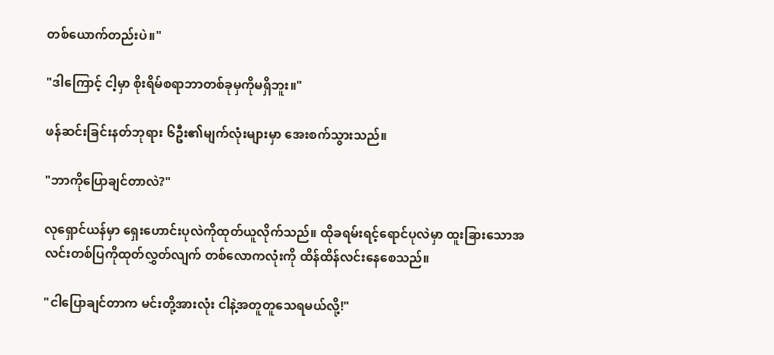တစ်ယောက်တည်းပဲ။"

"ဒါကြောင့် ငါ့မှာ စိုးရိမ်စရာဘာတစ်ခုမှကိုမရှိဘူး။"

ဖန်ဆင်းခြင်းနတ်ဘုရား ၆ဦး၏မျက်လုံးများမှာ အေးစက်သွားသည်။

"ဘာကိုပြောချင်တာလဲ?"

လုရှောင်ယန်မှာ ရှေးဟောင်းပုလဲကိုထုတ်ယူလိုက်သည်။ ထိုခရမ်းရင့်ရောင်ပုလဲမှာ ထူးခြားသောအလင်းတစ်ပြကိုထုတ်လွှတ်လျက် တစ်လောကလုံးကို ထိန်ထိန်လင်းနေစေသည်။

"ငါပြောချင်တာက မင်းတို့အားလုံး ငါနဲ့အတူတူသေရမယ်လို့!"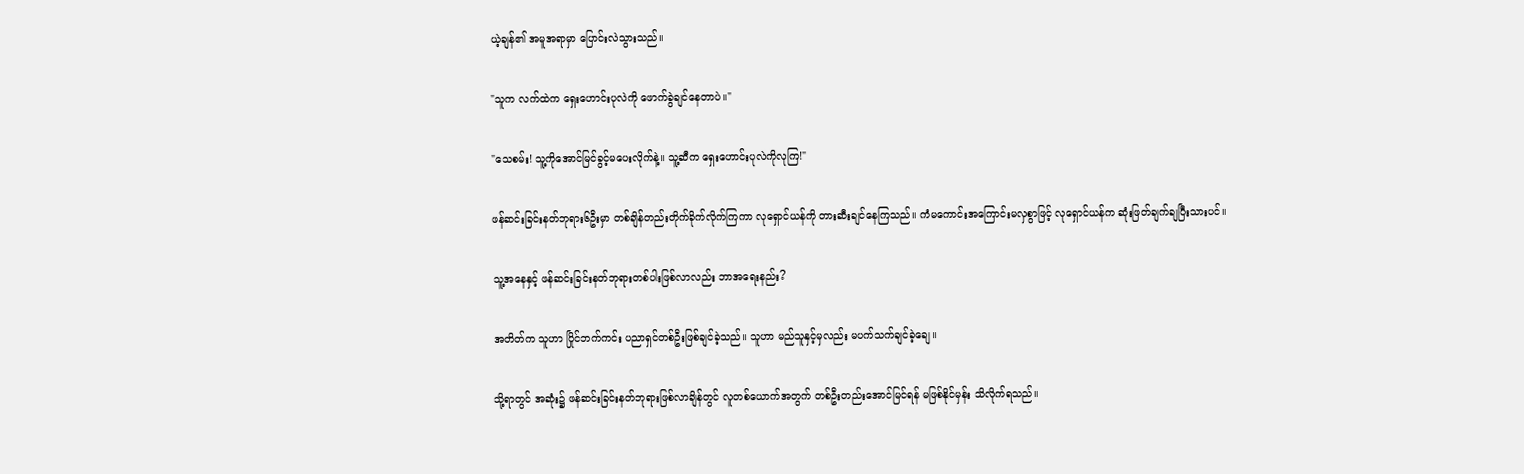ယဲ့ချန်၏ အမူအရာမှာ ပြောင်းလဲသွားသည်။

"သူက လက်ထဲက ရှေးဟောင်းပုလဲကို ဖောက်ခွဲချင်နေတာပဲ။"

"သေစမ်း! သူ့ကိုအောင်မြင်ခွင့်မပေးလိုက်နဲ့။ သူ့ဆီက ရှေးဟောင်းပုလဲကိုလုကြ!"

ဖန်ဆင်းခြင်းနတ်ဘုရား၆ဦးမှာ တစ်ချိန်တည်းတိုက်ခိုက်လိုက်ကြကာ လုရှောင်ယန်ကို တားဆီးချင်နေကြသည်။ ကံမကောင်းအကြောင်းမလှစွာဖြင့် လုရှောင်ယန်က ဆုံးဖြတ်ချက်ချပြီးသားပင်။

သူ့အနေနှင့် ဖန်ဆင်းခြင်းနတ်ဘုရားတစ်ပါးဖြစ်လာလည်း ဘာအ‌ရေးနည်း?

အတိတ်က သူဟာ ပြိုင်ဘက်ကင်း ပညာရှင်တစ်ဦးဖြစ်ချင်ခဲ့သည်။ သူဟာ မည်သူနှင့်မှလည်း မပက်သက်ချင်ခဲ့ချေ။

သို့ရာတွင် အဆုံး၌ ဖန်ဆင်းခြင်းနတ်ဘုရားဖြစ်လာချိန်တွင် လူတစ်ယောက်အတွက် တစ်ဦးတည်းအောင်မြင်ရန် မဖြစ်နိုင်မှန်း သိလိုက်ရသည်။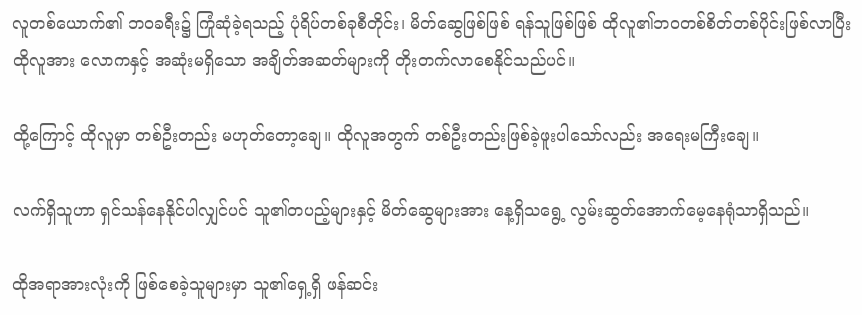လူတစ်ယောက်၏ ဘဝခရီး၌ ကြုံဆုံခဲ့ရသည့် ပုံရိပ်တစ်ခုစီတိုင်း၊ မိတ်ဆွေဖြစ်ဖြစ် ရန်သူဖြစ်ဖြစ် ထိုလူ၏ဘဝတစ်စိတ်တစ်ပိုင်းဖြစ်လာပြီး ထိုလူအား လောကနှင့် အဆုံးမရှိသော အချိတ်အဆတ်များကို တိုးတက်လာစေနိုင်သည်ပင်။

ထို့ကြောင့် ထိုလူမှာ တစ်ဦးတည်း မဟုတ်တော့ချေ။ ထိုလူအတွက် တစ်ဦးတည်းဖြစ်ခဲ့ဖူးပါသော်လည်း အရေးမကြီးချေ။

လက်ရှိသူဟာ ရှင်သန်နေနိုင်ပါလျှင်ပင် သူ၏တပည့်များနှင့် မိတ်ဆွေများအား နေ့ရှိသရွေ့ လွမ်းဆွတ်အောက်မေ့နေရုံသာရှိသည်။

ထိုအရာအားလုံးကို ဖြစ်စေခဲ့သူများမှာ သူ၏ရှေ့ရှိ ဖန်ဆင်း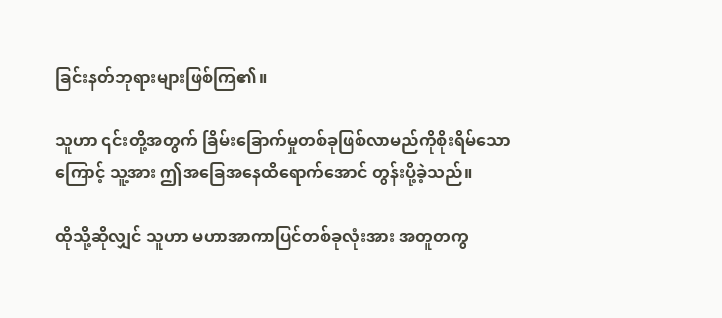ခြင်းနတ်ဘုရားများဖြစ်ကြ၏။

သူဟာ ၎င်းတို့အတွက် ခြိမ်းခြောက်မှုတစ်ခုဖြစ်လာမည်ကိုစိုးရိမ်သောကြောင့် သူ့အား ဤအခြေအနေထိရောက်အောင် တွန်းပို့ခဲ့သည်။

ထိုသို့ဆိုလျှင် သူဟာ မဟာအာကာပြင်တစ်ခုလုံးအား အတူတကွ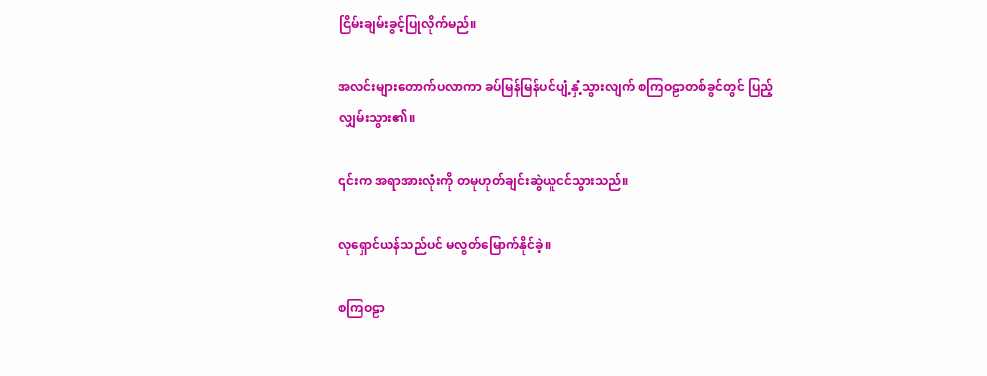ငြိမ်းချမ်းခွင့်ပြုလိုက်မည်။

အလင်းများတောက်ပလာကာ ခပ်မြန်မြန်ပင်ပျံ့နှံ့သွားလျက် စကြဝဠာတစ်ခွင်တွင် ပြည့်လျှမ်းသွား၏။

၎င်းက အရာအားလုံးကို တမုဟုတ်ချင်းဆွဲယူငင်သွားသည်။

လုရှောင်ယန်သည်ပင် မလွတ်မြောက်နိုင်ခဲ့။

စကြဝဠာ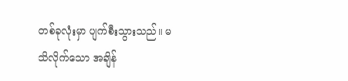တစ်ခုလုံးမှာ ပျက်စီးသွားသည်။ မသိလိုက်သော အချိန်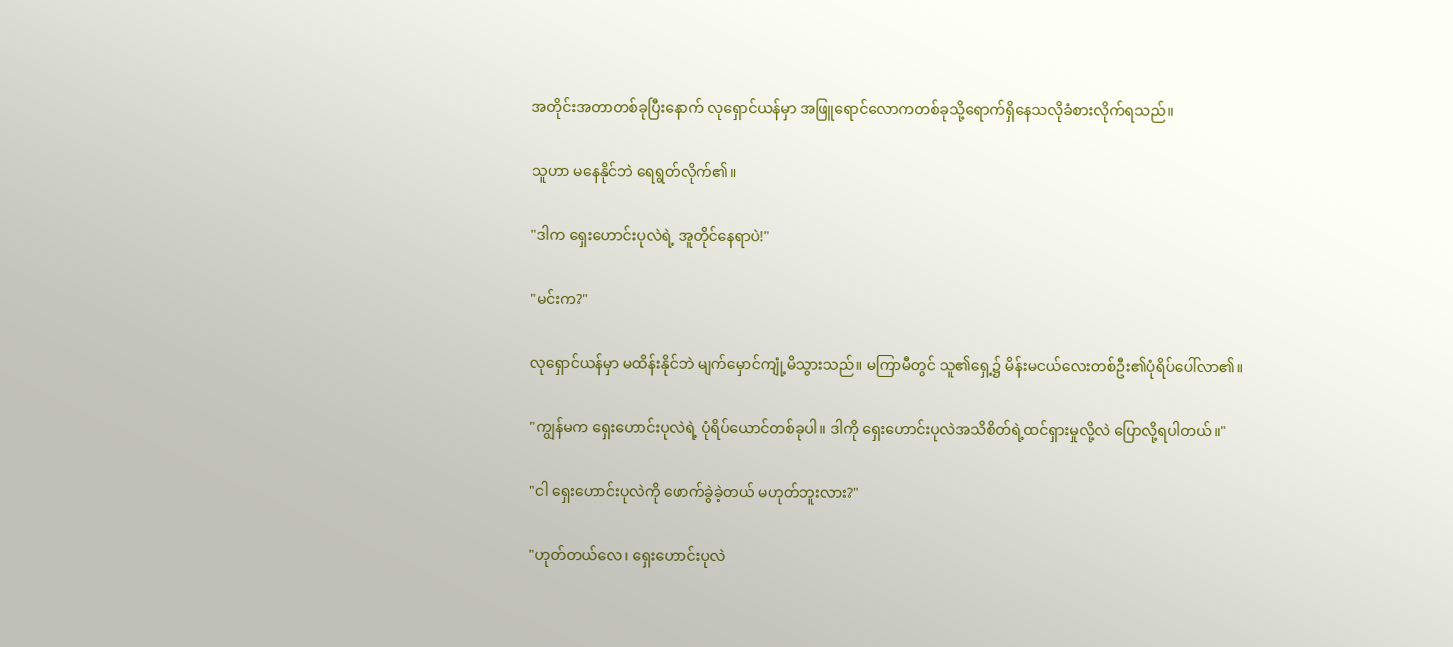အတိုင်းအတာတစ်ခုပြီးနောက် လုရှောင်ယန်မှာ အဖြူရောင်လောကတစ်ခုသို့ရောက်‌ရှိနေသလိုခံစားလိုက်ရသည်။

သူဟာ မနေနိုင်ဘဲ ရေရွတ်လိုက်၏။

"ဒါက ရှေးဟောင်းပုလဲရဲ့ အူတိုင်နေရာပဲ!"

"မင်းက?"

လုရှောင်ယန်မှာ မထိန်းနိုင်ဘဲ မျက်မှောင်ကျုံ့မိသွားသည်။ မကြာမီတွင် သူ၏ရှေ့၌ မိန်းမငယ်လေးတစ်ဦး၏ပုံရိပ်ပေါ်လာ၏။

"ကျွန်မက ရှေးဟောင်းပုလဲရဲ့ ပုံရိပ်ယောင်တစ်ခုပါ။ ဒါကို ရှေးဟောင်းပုလဲအသိစိတ်ရဲ့ထင်ရှားမှုလို့လဲ ပြောလို့ရပါတယ်။"

"ငါ ရှေးဟောင်းပုလဲကို ဖောက်ခွဲခဲ့တယ် မဟုတ်ဘူးလား?"

"ဟုတ်တယ်လေ၊ ရှေးဟောင်းပုလဲ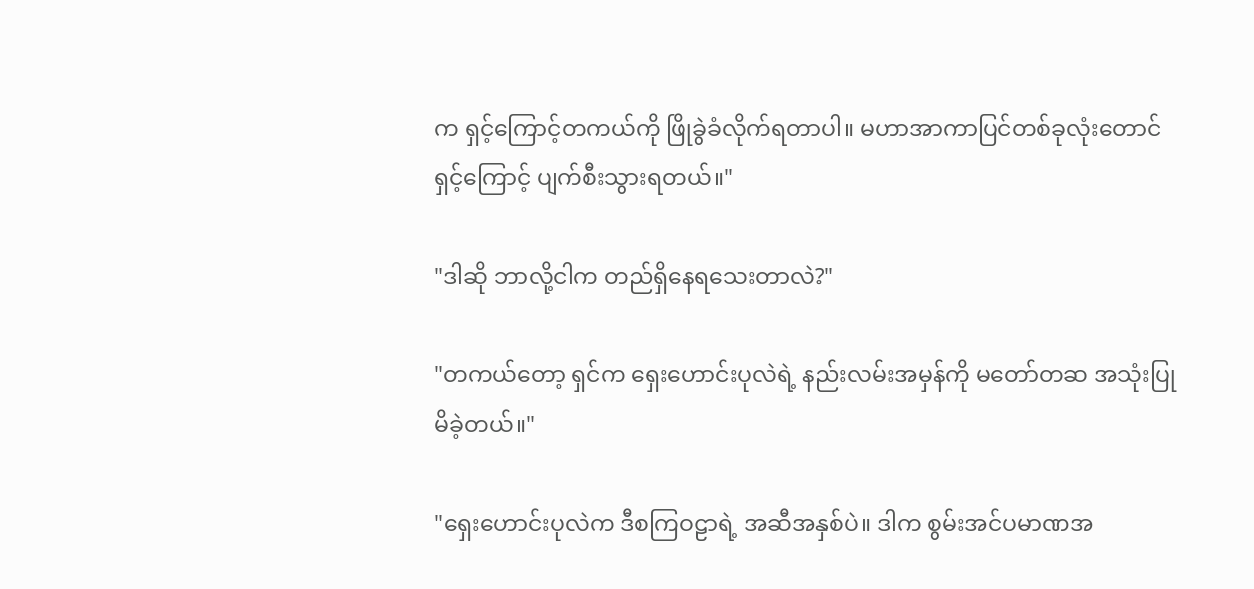က ရှင့်ကြောင့်တကယ်ကို ဖြိုခွဲခံလိုက်ရတာပါ။ ‌မဟာအာကာပြင်တစ်ခုလုံးတောင် ရှင့်ကြောင့် ပျက်စီးသွားရတယ်။"

"ဒါဆို ဘာလို့ငါက တည်ရှိနေရသေးတာလဲ?"

"တကယ်တော့ ရှင်က ရှေးဟောင်းပုလဲရဲ့ နည်းလမ်းအမှန်ကို မတော်တဆ အသုံးပြုမိခဲ့တယ်။"

"ရှေးဟောင်းပုလဲက ဒီစကြဝဠာရဲ့ အဆီအနှစ်ပဲ။ ဒါက စွမ်းအင်ပမာဏအ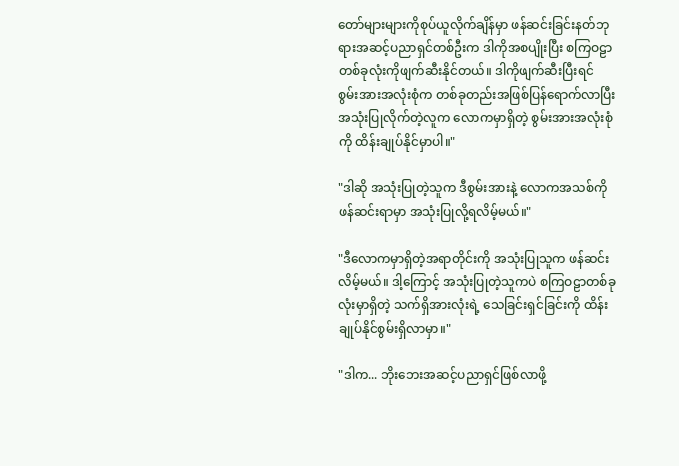တော်များများကိုစုပ်ယူလိုက်ချိန်မှာ ဖန်ဆင်းခြင်းနတ်ဘုရားအဆင့်ပညာရှင်တစ်ဦးက ဒါကိုအစပျိုးပြီး စကြဝဠာတစ်ခုလုံးကိုဖျက်ဆီးနိုင်တယ်။ ဒါကိုဖျက်ဆီးပြီးရင် စွမ်းအားအလုံးစုံက တစ်ခုတည်းအဖြစ်ပြန်ရောက်လာပြီး အသုံးပြုလိုက်တဲ့လူက လောကမှာရှိတဲ့ စွမ်းအားအလုံးစုံကို ထိန်းချုပ်နိုင်မှာပါ။"

"ဒါဆို အသုံးပြုတဲ့သူက ဒီစွမ်းအားနဲ့ လောကအသစ်ကိုဖန်ဆင်းရာမှာ အသုံးပြုလို့ရလိမ့်မယ်။"

"ဒီလောကမှာရှိတဲ့အရာတိုင်းကို အသုံးပြုသူက ဖန်ဆင်းလိမ့်မယ်။ ဒါ့ကြောင့် အသုံးပြုတဲ့သူကပဲ စကြဝဠာတစ်ခုလုံးမှာရှိတဲ့ သက်ရှိအားလုံးရဲ့ သေခြင်းရှင်ခြင်းကို ထိန်းချုပ်နိုင်စွမ်းရှိလာမှာ။"

"ဒါက... ဘိုးဘေးအဆင့်ပညာရှင်ဖြစ်လာဖို့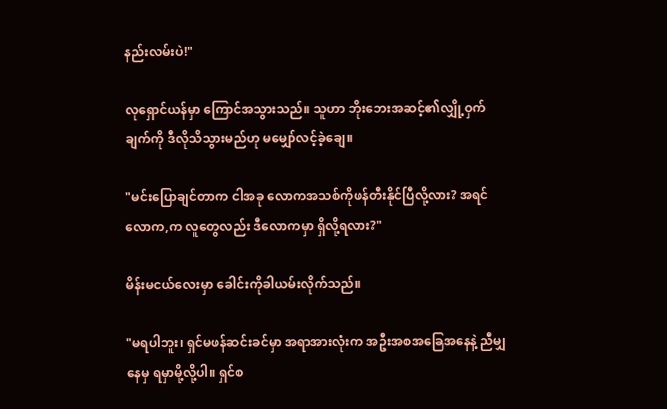နည်းလမ်းပဲ!"

လုရှောင်ယန်မှာ ကြောင်အသွားသည်။ သူဟာ ဘိုးဘေးအဆင့်၏လျှို့ဝှက်ချက်ကို ဒီလိုသိသွားမည်ဟု မမျှော်လင့်ခဲ့ချေ။

"မင်းပြောချင်တာက ငါအခု လောကအသစ်ကိုဖန်တီးနိုင်ပြီလို့လား? အရင်လောက,က လူတွေလည်း ဒီလောကမှာ ရှိလို့ရလား?"

မိန်းမငယ်လေးမှာ ခေါင်းကိုခါယမ်းလိုက်သည်။

"မရပါဘူး၊ ရှင်မဖန်ဆင်းခင်မှာ အရာအားလုံးက အဦးအစအခြေအနေနဲ့ ညီမျှနေမှ ရမှာ‌မို့လို့ပါ။ ရှင်စ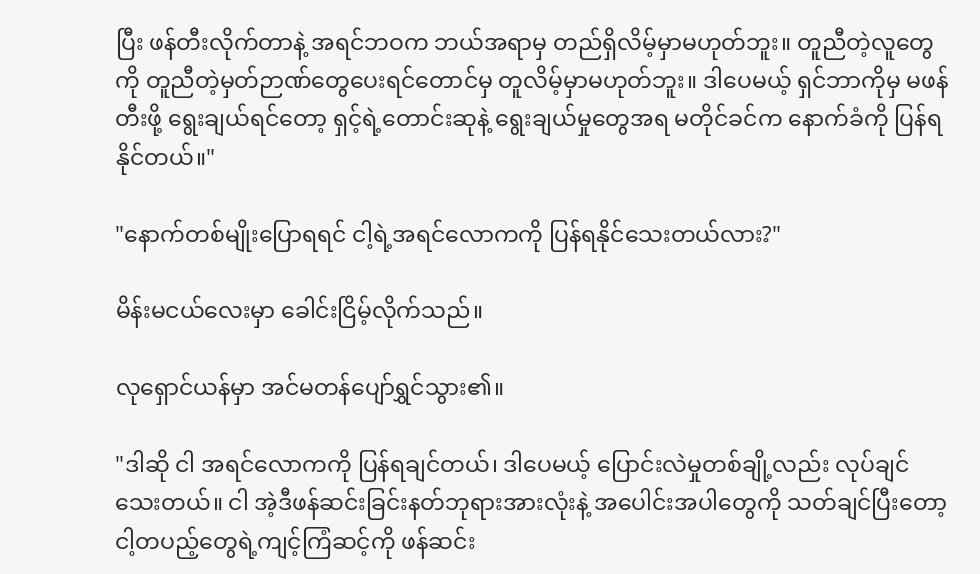ပြီး ဖန်တီးလိုက်တာနဲ့ အရင်ဘဝက ဘယ်အရာမှ တည်ရှိလိမ့်မှာမဟုတ်ဘူး။ တူညီတဲ့လူတွေကို တူညီတဲ့မှတ်ဉာဏ်တွေပေးရင်တောင်မှ တူလိမ့်မှာမဟုတ်ဘူး။ ဒါပေမယ့် ရှင်ဘာကိုမှ မဖန်တီးဖို့ ရွေးချယ်ရင်တော့ ရှင့်ရဲ့တောင်း‌ဆုနဲ့ ရွေးချယ်မှုတွေအရ မတိုင်ခင်က နောက်ခံကို ပြန်ရနိုင်တယ်။"

"နောက်တစ်မျိုးပြောရရင် ငါ့ရဲ့အရင်လောကကို ပြန်ရနိုင်‌သေးတယ်လား?"

မိန်းမငယ်လေးမှာ ခေါင်းငြိမ့်လိုက်သည်။

လုရှောင်ယန်မှာ အင်မတန်ပျော်ရွှင်သွား၏။

"ဒါဆို ငါ အရင်လောကကို ပြန်ရချင်တယ်၊ ဒါပေမယ့် ပြောင်းလဲမှုတစ်ချို့လည်း လုပ်ချင်သေးတယ်။ ငါ အဲ့ဒီဖန်ဆင်းခြင်းနတ်ဘုရားအားလုံးနဲ့ အပေါင်းအပါတွေကို သတ်ချင်ပြီးတော့ ငါ့တပည့်တွေရဲ့ကျင့်ကြံဆင့်ကို ဖန်ဆင်း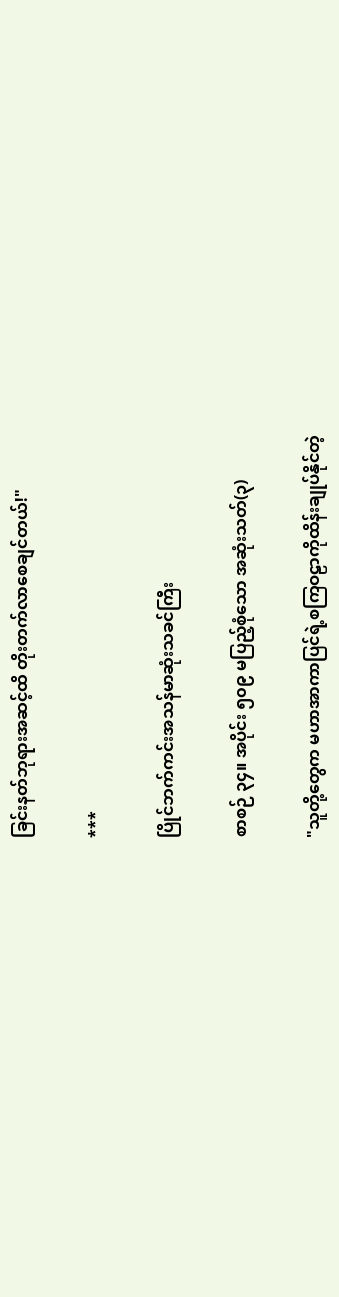ခြင်းနတ်ဘုရားအဆင့်ထိ တိုးတက်လာစေချင်တယ်!"

***

ပြိုင်ဘက်ကင်းအသန်မာဆုံးသခင်ကြီး

စာစဉ် ၃၄။ အပိုင်း ၅၀၉ မပြည့်စုံသော အ‌ဆုံးသတ်(၃)

"သူတို့တွေက မဟာအာကာပြင်ရဲ့စကြဝဠာကိုထိန်းချုပ်နိုင်တဲ့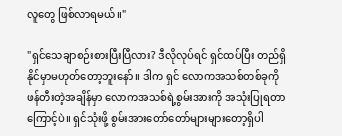လူတွေ ဖြစ်လာရမယ်။"

"ရှင်သေချာစဉ်းစားပြီးပြီလား? ဒီလိုလုပ်ရင် ရှင်ထပ်ပြီး တည်ရှိနိုင်မှာမဟုတ်တော့ဘူးနော်။ ဒါက ရှင် လောကအသစ်တစ်ခုကို ဖန်တီးတဲ့အချိန်မှာ လောကအသစ်ရဲ့စွမ်းအားကို အသုံးပြုရတာကြောင့်ပဲ။ ရှင်သုံးဖို့ စွမ်းအားတော်တော်များ‌များတော့ရှိပါ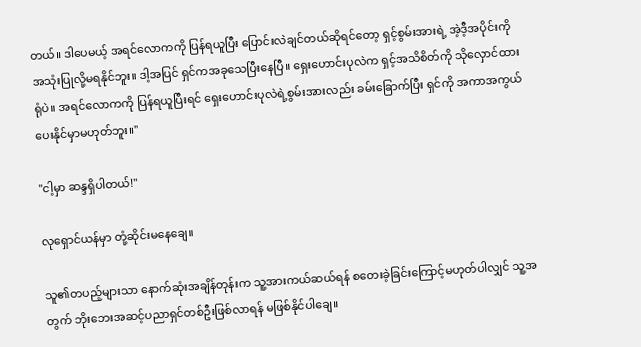တယ်။ ဒါပေမယ့် အရင်လောကကို ပြန်ရယူပြီး ပြောင်းလဲချင်တယ်ဆိုရင်တော့ ရှင့်စွမ်းအားရဲ့ အဲ့ဒီ့အပိုင်းကို အသုံးပြုလို့မရနိုင်ဘူး။ ဒါ့အပြင် ရှင်ကအခုသေပြီးနေပြီ။ ရှေးဟောင်းပုလဲက ရှင့်အသိစိတ်ကို သိုလှောင်ထားရုံပဲ။ အရင်လောကကို ပြန်ရယူပြီးရင် ရှေးဟောင်းပုလဲရဲ့စွမ်းအားလည်း ခမ်းခြောက်ပြီး ရှင်ကို အကာအကွယ်ပေးနိုင်မှာမဟုတ်ဘူး။"

"ငါ့မှာ ဆန္ဒရှိပါတယ်!"

လုရှောင်ယန်မှာ တုံ့ဆိုင်းမနေချေ။

သူ၏တပည့်များသာ နောက်ဆုံးအချိန်တုန်းက သူ့အားကယ်ဆယ်ရန် စတေးခဲ့ခြင်းကြောင့်မဟုတ်ပါလျှင် သူ့အတွက် ဘိုးဘေးအဆင့်ပညာရှင်တစ်ဦးဖြစ်လာရန် မဖြစ်နိုင်ပါချေ။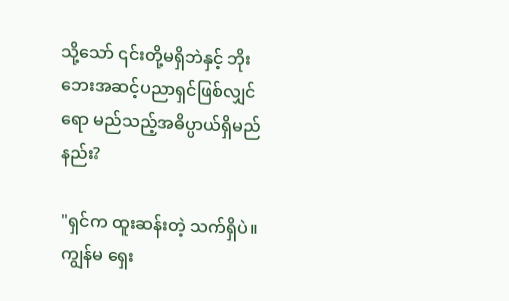သို့သော် ၎င်းတို့မရှိဘဲနှင့် ဘိုးဘေးအဆင့်ပညာရှင်ဖြစ်လျှင်ရော မည်သည့်အဓိပ္ပာယ်ရှိမည်နည်း?

"ရှင်က ထူးဆန်း‌တဲ့ သက်ရှိပဲ။ ကျွန်မ ရှေး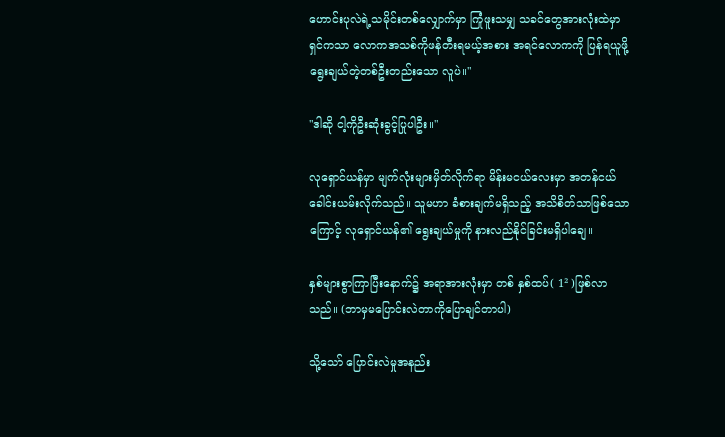ဟောင်းပုလဲရဲ့သမိုင်းတစ်လျှောက်မှာ ကြုံဖူးသမျှ သခင်တွေအားလုံးထဲမှာ ရှင်ကသာ လောကအသစ်ကိုဖန်တီးရမယ့်အစား အရင်လောကကို ပြန်ရယူဖို့ ရွေးချယ်တဲ့တစ်ဦးတည်းသော လူပဲ။"

"ဒါဆို ငါ့ကိုဦးဆုံးခွင့်ပြုပါဦး။"

လုရှောင်ယန်မှာ မျက်လုံးများမှိတ်လိုက်ရာ မိန်းမငယ်လေးမှာ အတန်ငယ်ခေါင်းယမ်းလိုက်သည်။ သူမဟာ ခံစားချက်မရှိသည့် အသိစိတ်သာဖြစ်သောကြောင့် လုရှောင်ယန်၏ ရွေးချယ်မှုကို နားလည်နိုင်ခြင်းမရှိပါချေ။

နှစ်များစွာကြာပြီးနောက်၌ အရာအားလုံးမှာ တစ် နှစ်ထပ်( 1² )ဖြစ်လာသည်။ (ဘာမှမပြောင်းလဲတာကိုပြောချင်တာပါ)

သို့သော် ပြောင်းလဲမှုအနည်း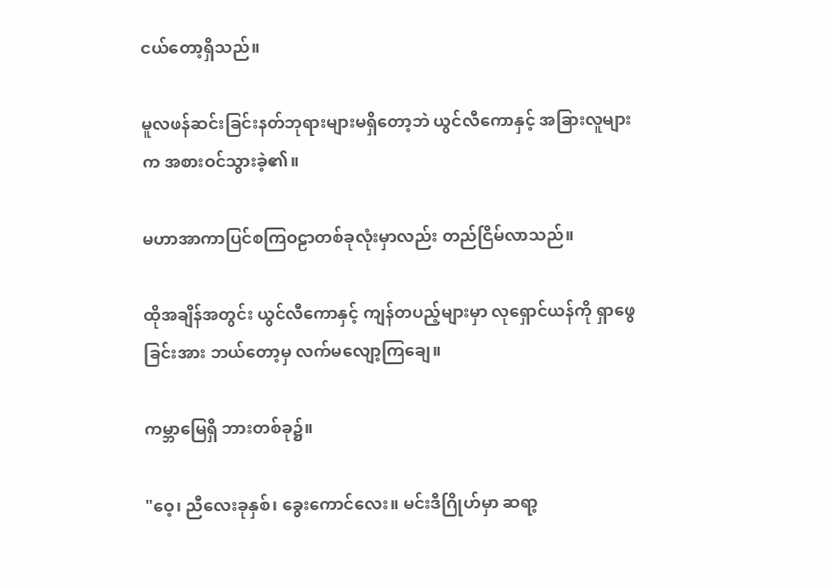ငယ်တော့ရှိသည်။

မူလဖန်ဆင်းခြင်းနတ်ဘုရားများမရှိတော့ဘဲ ယွင်လီကောနှင့် အခြားလူများက အစားဝင်သွားခဲ့၏။

မဟာအာကာပြင်စကြဝဠာတစ်ခုလုံးမှာလည်း တည်ငြိမ်လာသည်။

ထိုအချိန်အတွင်း ယွင်လီကောနှင့် ကျန်တပည့်များမှာ လုရှောင်ယန်ကို ရှာဖွေခြင်းအား ဘယ်တော့မှ လက်မလျော့ကြချေ။

ကမ္ဘာမြေရှိ ဘားတစ်ခု၌။

"ဝေ့၊ ညီလေးခုနှစ်၊ ခွေးကောင်လေး။ မင်းဒီဂြိုဟ်မှာ ဆရာ့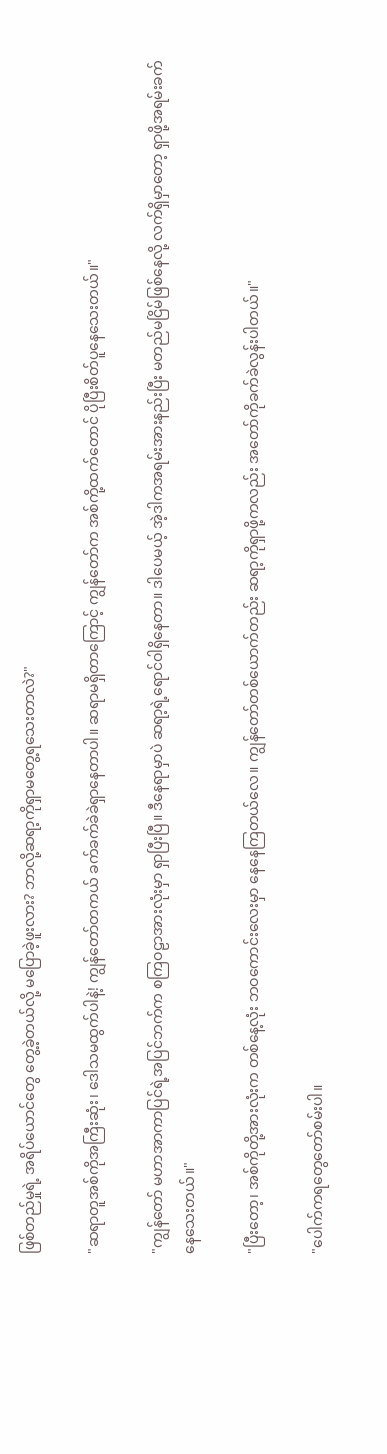ဖြစ်တည်မှုရဲ့ အရိပ်ယောင်တွေ တွေ့ခဲ့တယ်လို့ မပြောခဲ့ဖူးလား? ဘာလို့ဆရာ့ကိုရှာမတွေ့ရသေးတာလဲ?"

"ဆရာတူအစ်ကိုအကြီးဆုံး၊ ဒေါသမထွက်ပါနဲ့! ကျွန်တော်တကယ် ခက်ခက်ခဲခဲရှာနေတာပါ။ ဆရာမရှိတာကြောင့် ကျွန်တော်က အစ်ကို့ထက်တောင် ပိုပြီးစိတ်ပူနေသေးတယ်။"

"ကျွန်တော် မဟာအာကာပြင်ရဲ့အပြင်ဘက်က စကြဝဠာအားလုံးမှာ ရှာပြီးပြီ။ ဒီနေရာမှာပဲ ဆရာ့ရဲ့ရောင်ဝါရှိနေတာ။ ဒါပေမယ့် အဲ့ဒါကအရမ်းအားနည်းပြီး မတည်မငြိမ်ဖြစ်နေလို့ လက်ရှိမှာတော့ ရှာဖို့အရမ်းခက်နေသေးတယ်။"

"ပြီးတော့၊ အစ်ကိုတို့အားလုံးက ‌တစ်နေ့လုံး ဘဝကောင်းလေးမှာ နေနေကြတယ်လေ။ ကျွန်တော်တစ်ယောက်တည်း ဆရာ့ကိုရှာဖို့ကလည်း အတော်ကိုခက်ခဲလွန်းပါတယ်။"

"ပေါက်ကရတွေတော်စမ်းပါ။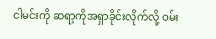ငါမင်းကို ဆရာ့ကိုအရှာခိုင်းလိုက်‌လို့ ဝမ်း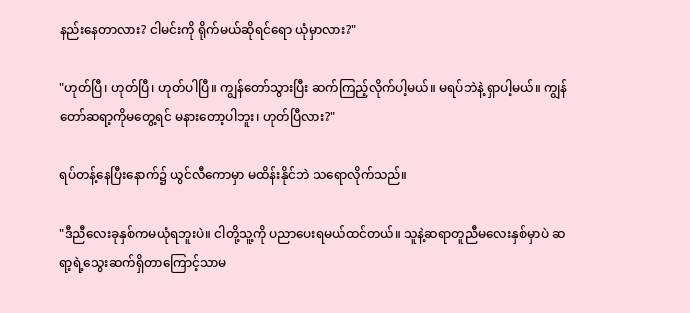နည်းနေတာလား? ငါမင်းကို ရိုက်မယ်ဆိုရင်ရော ယုံမှာလား?"

"ဟုတ်ပြီ၊ ဟုတ်ပြီ၊ ဟုတ်ပါပြီ။ ကျွန်တော်သွားပြီး ဆက်ကြည့်လိုက်ပါ့မယ်။ မရပ်ဘဲနဲ့ ရှာပါ့မယ်။ ကျွန်တော်ဆရာ့ကိုမတွေ့ရင် မနားတော့ပါဘူး၊ ဟုတ်ပြီလား?"

ရပ်တန့်နေပြီးနောက်၌ ယွင်လီကောမှာ မထိန်းနိုင်ဘဲ သရောလိုက်သည်။

"ဒီညီလေးခုနှစ်ကမယုံရဘူးပဲ။ ငါတို့သူ့ကို ပညာပေးရမယ်ထင်တယ်။ သူနဲ့ဆရာတူညီမလေးနှစ်မှာပဲ ဆရာ့ရဲ့သွေးဆက်ရှိတာကြောင့်သာမ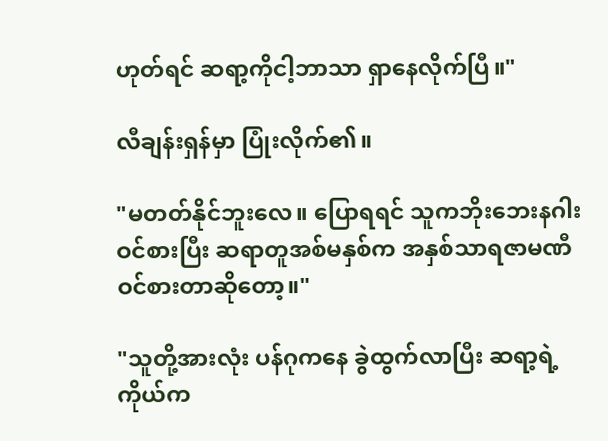ဟုတ်ရင် ဆရာ့ကိုငါ့ဘာသာ ရှာနေလိုက်ပြီ။"

လီချန်းရှန်မှာ ပြုံးလိုက်၏။

"မတတ်နိုင်ဘူးလေ။ ပြောရရင် သူကဘိုးဘေးနဂါးဝင်စားပြီး ဆရာတူအစ်မနှစ်က အနှစ်သာရဇာမဏီဝင်စားတာဆိုတော့။"

"သူတို့အားလုံး ပန်ဂုကနေ ခွဲထွက်လာပြီး ဆရာ့ရဲ့ကိုယ်က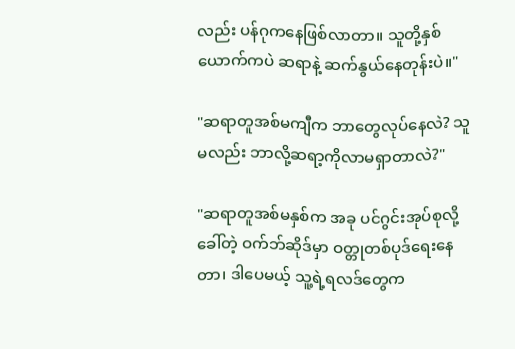လည်း ပန်ဂုကနေဖြစ်လာတာ။ သူတို့နှစ်ယောက်ကပဲ ဆရာနဲ့ ဆက်နွယ်နေတုန်းပဲ။"

"ဆရာတူအစ်မကျီက ဘာတွေလုပ်နေလဲ? သူမလည်း ဘာလို့ဆရာ့ကိုလာမရှာတာလဲ?"

"ဆရာတူအစ်မနှစ်က အခု ပင်ဂွင်းအုပ်စုလို့ခေါ်တဲ့ ဝက်ဘ်ဆိုဒ်မှာ ဝတ္တုတစ်ပုဒ်ရေးနေတာ၊ ဒါပေမယ့် သူ့ရဲ့ရလဒ်တွေက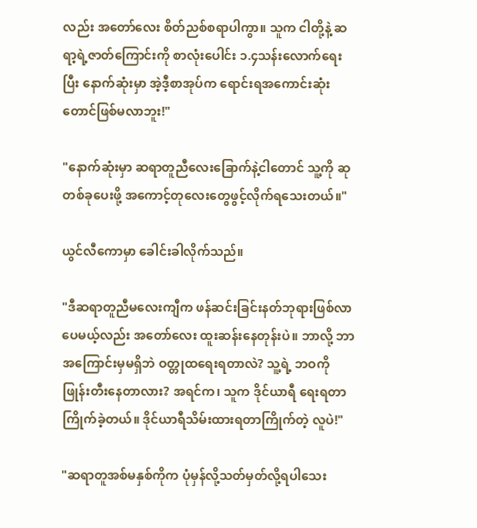လည်း အတော်လေး စိတ်ညစ်စရာပါကွာ။ သူက ငါတို့နဲ့ ဆရာ့ရဲ့ဇာတ်ကြောင်းကို စာလုံးပေါင်း ၁.၄သန်းလောက်ရေးပြီး နောက်ဆုံးမှာ အဲ့ဒီ့စာအုပ်က ရောင်းရအကောင်းဆုံးတောင်ဖြစ်မလာဘူး!"

"နောက်ဆုံးမှာ ဆရာတူညီလေးခြောက်နဲ့ငါတောင် သူ့ကို ဆုတစ်ခုပေးဖို့ အကောင့်တုလေးတွေဖွင့်လိုက်ရသေးတယ်။"

ယွင်လီကောမှာ ခေါင်းခါလိုက်သည်။

"ဒီဆရာတူညီမလေးကျီက ဖန်ဆင်းခြင်းနတ်ဘုရားဖြစ်လာပေမယ့်လည်း အတော်လေး ထူးဆန်းနေတုန်းပဲ။ ဘာလို့ ဘာအကြောင်းမှမရှိဘဲ ဝတ္တုထရေးရတာလဲ? သူ့ရဲ့ ဘဝကိုဖြုန်းတီးနေတာလား? အရင်က၊ သူက ဒိုင်ယာရီ ရေးရတာကြိုက်ခဲ့တယ်။ ဒိုင်ယာရီသိမ်းထားရတာကြိုက်တဲ့ လူပဲ!"

"ဆရာတူအစ်မနှစ်ကိုက ပုံမှန်လို့သတ်မှတ်လို့ရပါသေး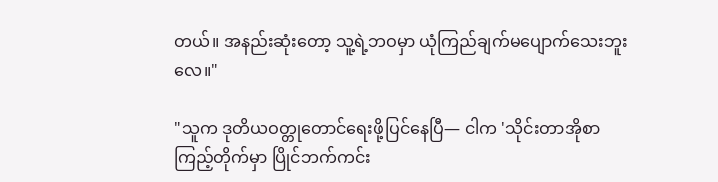တယ်။ အနည်းဆုံးတော့ သူ့ရဲ့ဘဝမှာ ယုံကြည်ချက်မပျောက်သေးဘူးလေ။"

"သူက ဒုတိယဝတ္တုတောင်ရေးဖို့‌ပြင်နေပြီ— ငါက 'သိုင်းတာအိုစာကြည့်တိုက်မှာ ပြိုင်ဘက်ကင်း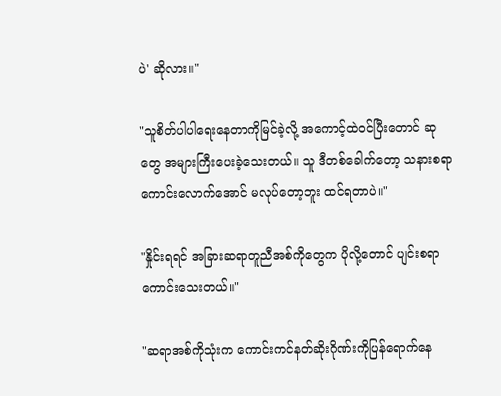ပဲ' ဆိုလား။"

"သူစိတ်ပါပါရေးနေတာကိုမြင်ခဲ့လို့ အကောင့်ထဲဝင်ပြီးတောင် ဆုတွေ အများကြီးပေးခဲ့သေးတယ်။ သူ ဒီတစ်ခေါက်တော့ သနားစရာကောင်းလောက်အောင် မလုပ်တော့ဘူး ထင်ရတာပဲ။"

"နှိုင်းရရင် အခြားဆရာတူညီအစ်ကိုတွေက ပိုလို့တောင် ပျင်းစရာကောင်းသေးတယ်။"

"ဆရာအစ်ကိုသုံးက ကောင်းကင်နတ်ဆိုးဂိုဏ်းကိုပြန်ရောက်နေ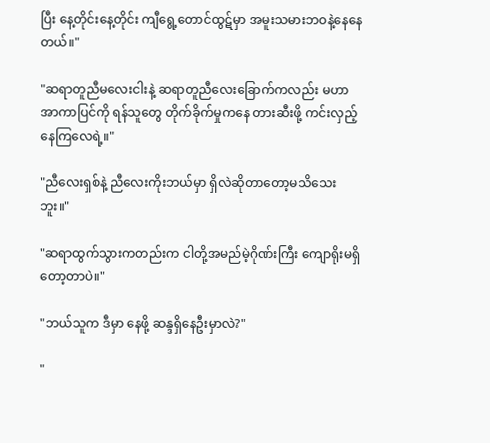ပြီး နေ့တိုင်းနေ့တိုင်း ကျီရွေ့တောင်ထွဋ်မှာ အမူးသမားဘဝနဲ့နေနေတယ်။"

"ဆရာတူညီမလေးငါးနဲ့ ဆရာတူညီလေး‌ခြောက်ကလည်း မဟာအာကာပြင်ကို ရန်သူတွေ တိုက်ခိုက်မှုကနေ တားဆီးဖို့ ကင်းလှည့်နေကြလေရဲ့။"

"ညီလေးရှစ်နဲ့ ညီလေးကိုးဘယ်မှာ ရှိလဲဆိုတာတော့မသိသေးဘူး။"

"ဆရာထွက်သွားကတည်းက ငါတို့အမည်မဲ့ဂိုဏ်းကြီး ကျောရိုးမရှိတော့တာပဲ။"

"ဘယ်သူက ဒီမှာ နေဖို့ ဆန္ဒရှိနေဦးမှာလဲ?"

"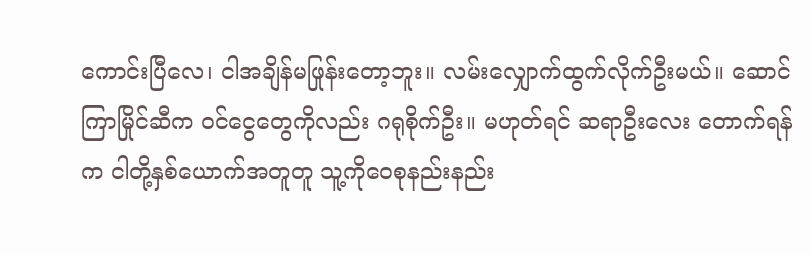ကောင်းပြီလေ၊ ငါအချိန်မဖြုန်းတော့ဘူး။ လမ်းလျှောက်ထွက်လိုက်ဦးမယ်။ ဆောင်ကြာမြိုင်ဆီက ဝင်ငွေတွေကိုလည်း ဂရုစိုက်ဦး။ မဟုတ်ရင် ဆရာဦးလေး တောက်ရန်က ငါတို့နှစ်ယောက်အတူတူ သူ့ကိုဝေစုနည်းနည်း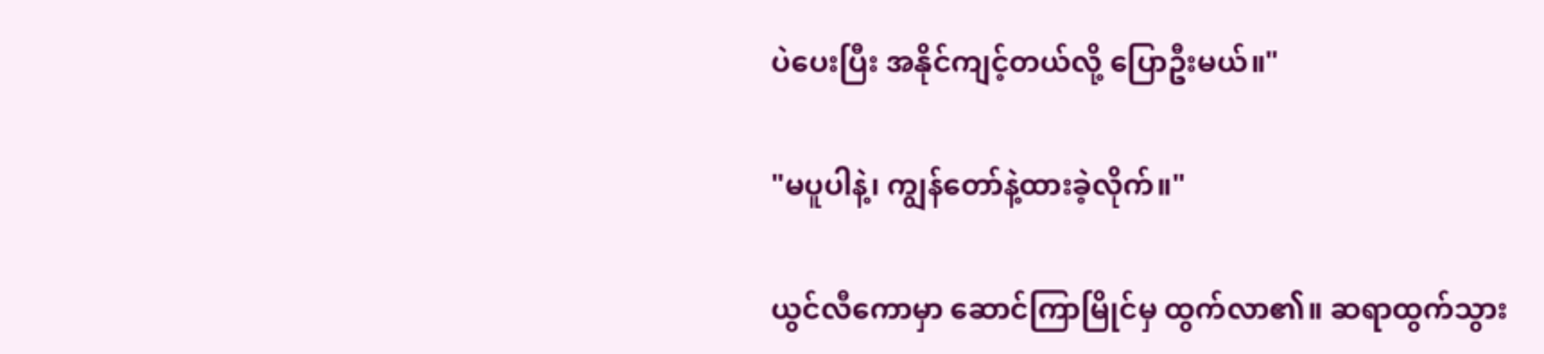ပဲပေးပြီး အနိုင်ကျင့်တယ်လို့ ပြောဦးမယ်။"

"မပူပါနဲ့၊ ကျွန်တော်နဲ့ထားခဲ့လိုက်။"

ယွင်လီကောမှာ ဆောင်ကြာမြိုင်မှ ထွက်လာ၏။ ဆရာထွက်သွား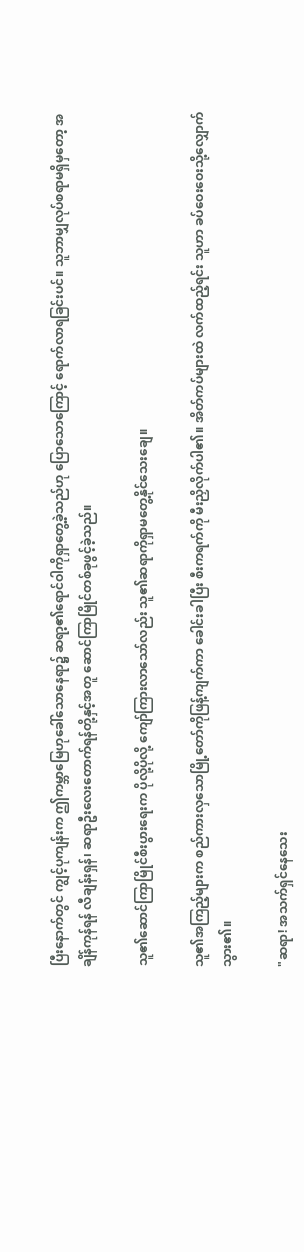ပြီးနောက်တွင် ကျွင့်ပုကျန်းက ဤကမ္ဘာမြေဟုခေါ်သောနေရာ၌ ဆရာ့၏ရောင်ဝါကိုရှာတွေ့ခဲ့သည်ဟု ပြောသောကြောင့် ရောက်လာရခြင်းပင်။ သူဘာမျှလုပ်စရာမရှိမှတော့ အချိန်ကုန်ရန် လီချန်းရှန်၊ ဆရာဦးလေးတောက်ရန်တို့နှင့်အတူ ဆောင်ကြာမြိုင်တစ်ခုဖွင့်ခဲ့သည်။

သူ၏ဆောင်ကြာမြိုင်စီးပွားရေးက ပိုလို့ပိုလို့ ကျော်ကြားလာသော်လည်း သူ၏ဆရာကိုရှာမတွေ့နိုင်သေးချေ။

သူ၏အကြည့်များက စည်ကားလှသောမြို့တော်ကိုဖြန့်ကျက်ကာ ခေါင်းခါပြီး စီးကရက်ကို မီးညှိလိုက်ပါ၏။ အိတ်ကပ်များထဲ လက်ထည့်ရင်း သူဟာ ခပ်ဝေးဝေးသို့လျှောက်သွား၏။

"ဆရာ! အသက်ရှင်နေသေး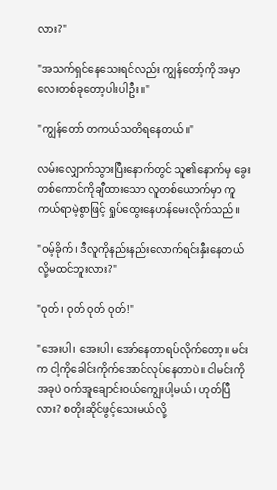လား?"

"အသက်ရှင်နေသေးရင်လည်း ကျွန်တော့်ကို အမှာလေးတစ်ခုတော့ပါးပါဦး။"

"ကျွန်တော် တကယ်သတိရနေတယ်။"

လမ်းလျှောက်သွားပြီးနောက်တွင် သူ၏နောက်မှ ခွေးတစ်ကောင်ကို‌ချီထားသော လူတစ်ယောက်မှာ ကူကယ်ရာမဲ့စွာဖြင့် ရှုပ်ထွေးနေဟန်မေးလိုက်သည်။

"ဝမ့်ခိုက်၊ ဒီလူကိုနည်းနည်းလောက်ရင်းနှီး‌နေတယ်လို့မထင်ဘူးလား?"

"ဝုတ်၊ ဝုတ် ဝုတ် ဝုတ်!"

"အေးပါ၊ အေးပါ၊ အော်နေတာရပ်လိုက်တော့။ မင်းက ငါ့ကိုခေါင်းကိုက်အောင်လုပ်နေတာပဲ။ ငါမင်းကို အခုပဲ ဝက်အူချောင်းဝယ်ကျွေးပါ့မယ်၊ ဟုတ်ပြီလား? စတိုးဆိုင်ဖွင့်‌သေးမယ်‌လို့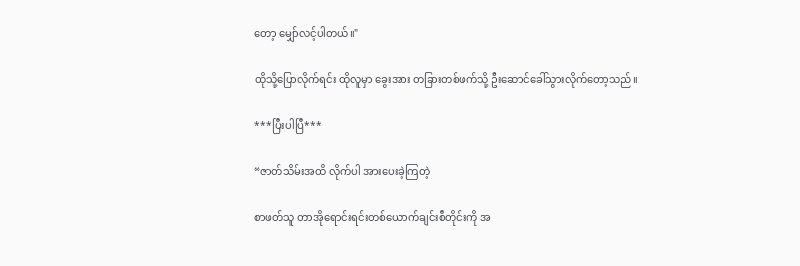တော့ မျှော်လင့်ပါတယ်။"

ထိုသို့ပြောလိုက်ရင်း ထိုလူမှာ ခွေးအား တခြားတစ်ဖက်သို့ ဦးဆောင်ခေါ်သွားလိုက်တော့သည်။

***ပြီးပါပြီ***

“ဇာတ်သိမ်းအထိ လိုက်ပါ အားပေးခဲ့ကြတဲ့

စာဖတ်သူ တာအိုရောင်းရင်းတစ်ယောက်ချင်းစီတိုင်းကို အ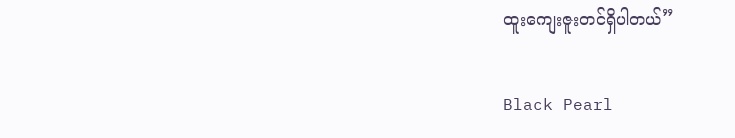ထူးကျေးဇူးတင်ရှိပါတယ်”

Black Pearl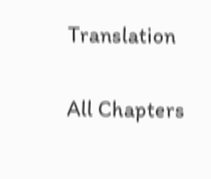Translation

All Chapters